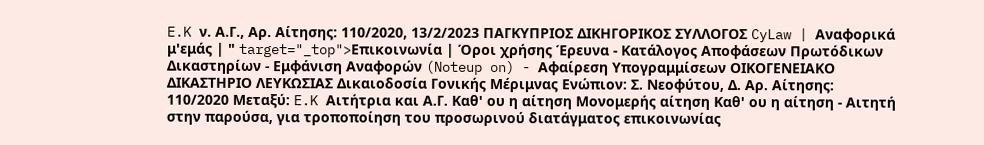E.K ν. Α.Γ., Αρ. Αίτησης: 110/2020, 13/2/2023 ΠΑΓΚΥΠΡΙΟΣ ΔΙΚΗΓΟΡΙΚΟΣ ΣΥΛΛΟΓΟΣ CyLaw | Αναφορικά μ'εμάς | " target="_top">Επικοινωνία | Όροι χρήσης Έρευνα - Κατάλογος Αποφάσεων Πρωτόδικων Δικαστηρίων - Εμφάνιση Αναφορών (Noteup on) - Αφαίρεση Υπογραμμίσεων ΟΙΚΟΓΕΝΕΙΑΚΟ ΔΙΚΑΣΤΗΡΙΟ ΛΕΥΚΩΣΙΑΣ Δικαιοδοσία Γονικής Μέριμνας Ενώπιον: Σ. Νεοφύτου, Δ. Αρ. Αίτησης: 110/2020 Μεταξύ: E.K Αιτήτρια και Α.Γ. Καθ' ου η αίτηση Μονομερής αίτηση Καθ' ου η αίτηση - Αιτητή στην παρούσα, για τροποποίηση του προσωρινού διατάγματος επικοινωνίας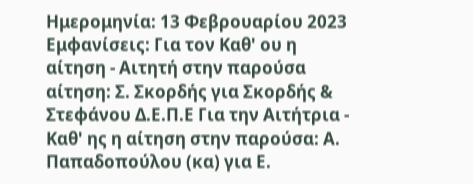Ημερομηνία: 13 Φεβρουαρίου 2023 Εμφανίσεις: Για τον Καθ' ου η αίτηση - Αιτητή στην παρούσα αίτηση: Σ. Σκορδής για Σκορδής & Στεφάνου Δ.Ε.Π.Ε Για την Αιτήτρια - Καθ' ης η αίτηση στην παρούσα: Α. Παπαδοπούλου (κα) για Ε.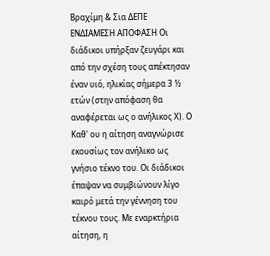Βραχίμη & Σια ΔΕΠΕ ΕΝΔΙΑΜΕΣΗ ΑΠΟΦΑΣΗ Οι διάδικοι υπήρξαν ζευγάρι και από την σχέση τους απέκτησαν έναν υιό, ηλικίας σήμερα 3 ½ ετών (στην απόφαση θα αναφέρεται ως ο ανήλικος Χ). Ο Καθ' ου η αίτηση αναγνώρισε εκουσίως τον ανήλικο ως γνήσιο τέκνο του. Οι διάδικοι έπαψαν να συμβιώνουν λίγο καιρό μετά την γέννηση του τέκνου τους. Με εναρκτήρια αίτηση, η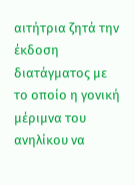αιτήτρια ζητά την έκδοση διατάγματος με το οποίο η γονική μέριμνα του ανηλίκου να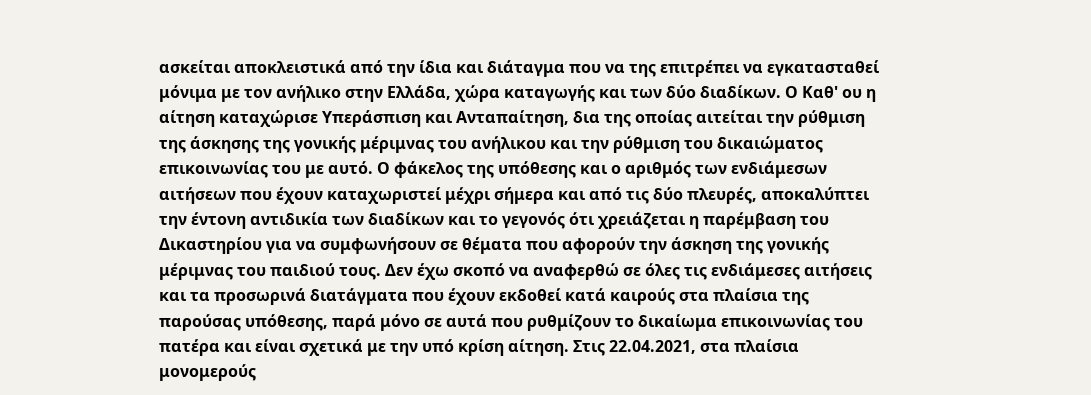ασκείται αποκλειστικά από την ίδια και διάταγμα που να της επιτρέπει να εγκατασταθεί μόνιμα με τον ανήλικο στην Ελλάδα, χώρα καταγωγής και των δύο διαδίκων. Ο Καθ' ου η αίτηση καταχώρισε Υπεράσπιση και Ανταπαίτηση, δια της οποίας αιτείται την ρύθμιση της άσκησης της γονικής μέριμνας του ανήλικου και την ρύθμιση του δικαιώματος επικοινωνίας του με αυτό. Ο φάκελος της υπόθεσης και ο αριθμός των ενδιάμεσων αιτήσεων που έχουν καταχωριστεί μέχρι σήμερα και από τις δύο πλευρές, αποκαλύπτει την έντονη αντιδικία των διαδίκων και το γεγονός ότι χρειάζεται η παρέμβαση του Δικαστηρίου για να συμφωνήσουν σε θέματα που αφορούν την άσκηση της γονικής μέριμνας του παιδιού τους. Δεν έχω σκοπό να αναφερθώ σε όλες τις ενδιάμεσες αιτήσεις και τα προσωρινά διατάγματα που έχουν εκδοθεί κατά καιρούς στα πλαίσια της παρούσας υπόθεσης, παρά μόνο σε αυτά που ρυθμίζουν το δικαίωμα επικοινωνίας του πατέρα και είναι σχετικά με την υπό κρίση αίτηση. Στις 22.04.2021, στα πλαίσια μονομερούς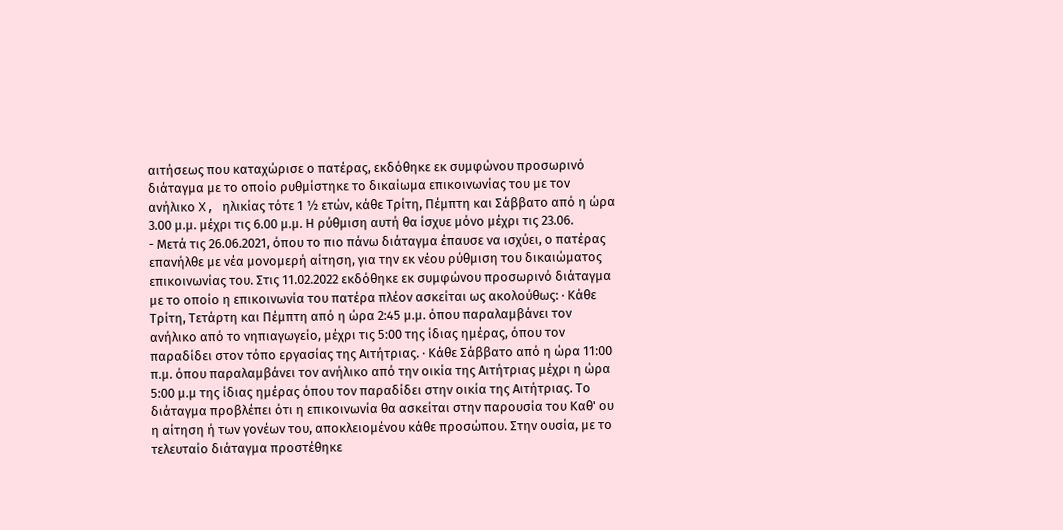αιτήσεως που καταχώρισε ο πατέρας, εκδόθηκε εκ συμφώνου προσωρινό διάταγμα με το οποίο ρυθμίστηκε το δικαίωμα επικοινωνίας του με τον ανήλικο X, ηλικίας τότε 1 ½ ετών, κάθε Τρίτη, Πέμπτη και Σάββατο από η ώρα 3.00 μ.μ. μέχρι τις 6.00 μ.μ. Η ρύθμιση αυτή θα ίσχυε μόνο μέχρι τις 23.06.
- Μετά τις 26.06.2021, όπου το πιο πάνω διάταγμα έπαυσε να ισχύει, ο πατέρας επανήλθε με νέα μονομερή αίτηση, για την εκ νέου ρύθμιση του δικαιώματος επικοινωνίας του. Στις 11.02.2022 εκδόθηκε εκ συμφώνου προσωρινό διάταγμα με το οποίο η επικοινωνία του πατέρα πλέον ασκείται ως ακολούθως: · Κάθε Τρίτη, Τετάρτη και Πέμπτη από η ώρα 2:45 μ.μ. όπου παραλαμβάνει τον ανήλικο από το νηπιαγωγείο, μέχρι τις 5:00 της ίδιας ημέρας, όπου τον παραδίδει στον τόπο εργασίας της Αιτήτριας. · Κάθε Σάββατο από η ώρα 11:00 π.μ. όπου παραλαμβάνει τον ανήλικο από την οικία της Αιτήτριας μέχρι η ώρα 5:00 μ.μ της ίδιας ημέρας όπου τον παραδίδει στην οικία της Αιτήτριας. Το διάταγμα προβλέπει ότι η επικοινωνία θα ασκείται στην παρουσία του Καθ' ου η αίτηση ή των γονέων του, αποκλειομένου κάθε προσώπου. Στην ουσία, με το τελευταίο διάταγμα προστέθηκε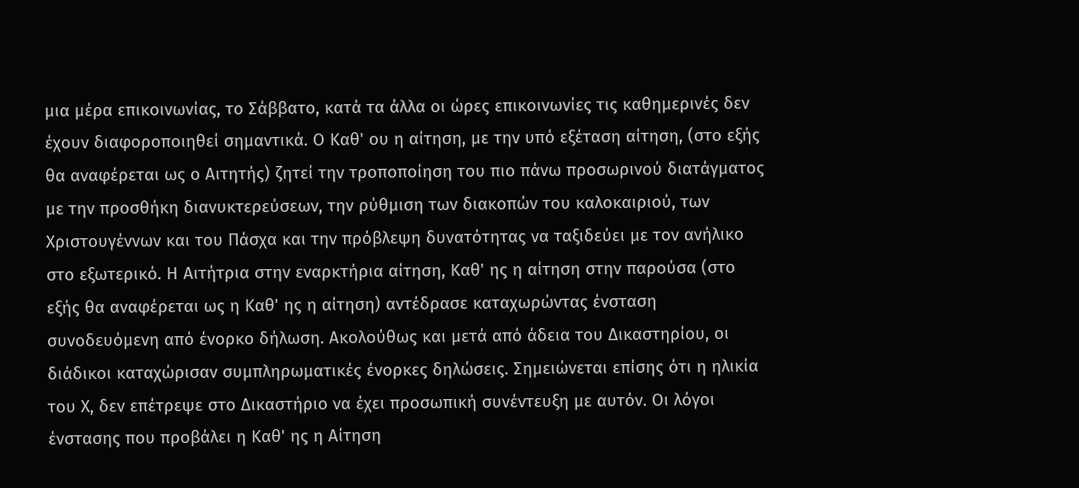μια μέρα επικοινωνίας, το Σάββατο, κατά τα άλλα οι ώρες επικοινωνίες τις καθημερινές δεν έχουν διαφοροποιηθεί σημαντικά. Ο Καθ' ου η αίτηση, με την υπό εξέταση αίτηση, (στο εξής θα αναφέρεται ως ο Αιτητής) ζητεί την τροποποίηση του πιο πάνω προσωρινού διατάγματος με την προσθήκη διανυκτερεύσεων, την ρύθμιση των διακοπών του καλοκαιριού, των Χριστουγέννων και του Πάσχα και την πρόβλεψη δυνατότητας να ταξιδεύει με τον ανήλικο στο εξωτερικό. Η Αιτήτρια στην εναρκτήρια αίτηση, Καθ' ης η αίτηση στην παρούσα (στο εξής θα αναφέρεται ως η Καθ' ης η αίτηση) αντέδρασε καταχωρώντας ένσταση συνοδευόμενη από ένορκο δήλωση. Ακολούθως και μετά από άδεια του Δικαστηρίου, οι διάδικοι καταχώρισαν συμπληρωματικές ένορκες δηλώσεις. Σημειώνεται επίσης ότι η ηλικία του Χ, δεν επέτρεψε στο Δικαστήριο να έχει προσωπική συνέντευξη με αυτόν. Οι λόγοι ένστασης που προβάλει η Καθ' ης η Αίτηση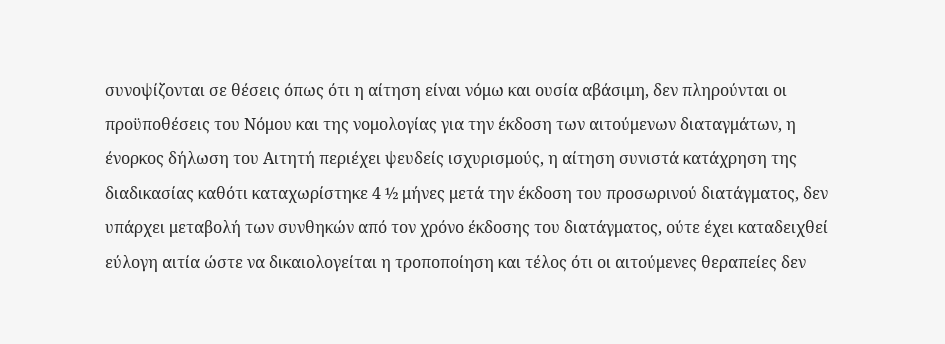συνοψίζονται σε θέσεις όπως ότι η αίτηση είναι νόμω και ουσία αβάσιμη, δεν πληρούνται οι προϋποθέσεις του Νόμου και της νομολογίας για την έκδοση των αιτούμενων διαταγμάτων, η ένορκος δήλωση του Αιτητή περιέχει ψευδείς ισχυρισμούς, η αίτηση συνιστά κατάχρηση της διαδικασίας καθότι καταχωρίστηκε 4 ½ μήνες μετά την έκδοση του προσωρινού διατάγματος, δεν υπάρχει μεταβολή των συνθηκών από τον χρόνο έκδοσης του διατάγματος, ούτε έχει καταδειχθεί εύλογη αιτία ώστε να δικαιολογείται η τροποποίηση και τέλος ότι οι αιτούμενες θεραπείες δεν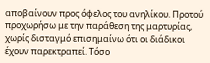αποβαίνουν προς όφελος του ανηλίκου. Προτού προχωρήσω με την παράθεση της μαρτυρίας, χωρίς δισταγμό επισημαίνω ότι οι διάδικοι έχουν παρεκτραπεί. Τόσο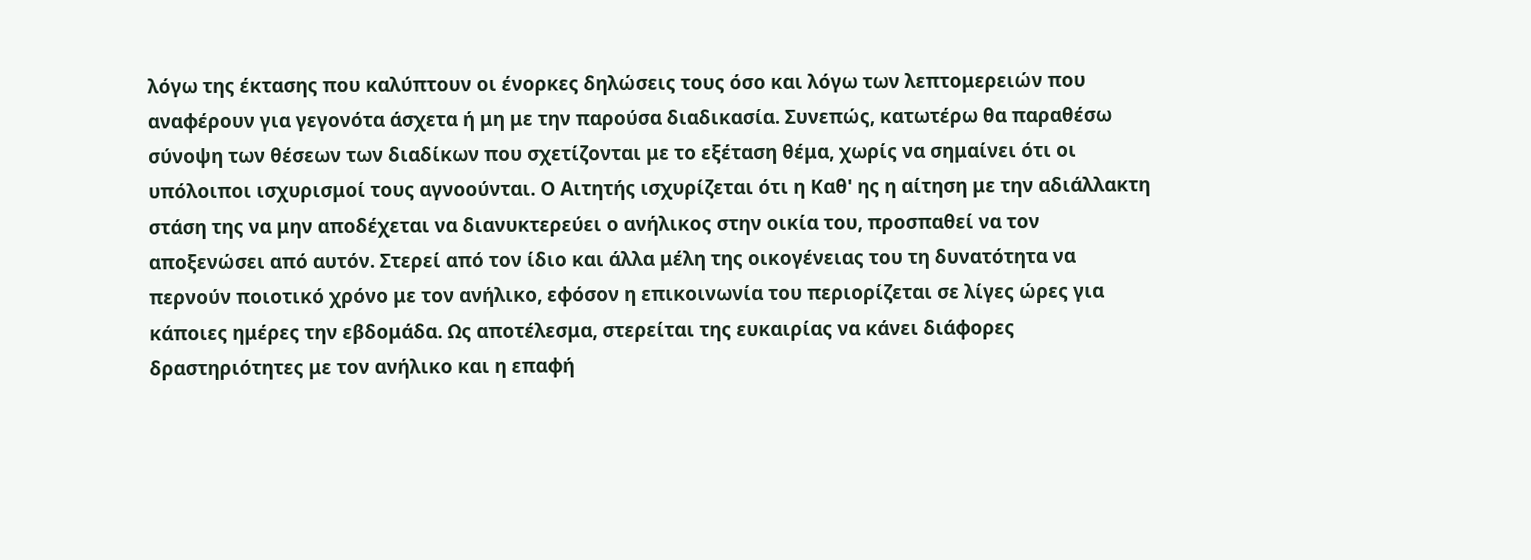λόγω της έκτασης που καλύπτουν οι ένορκες δηλώσεις τους όσο και λόγω των λεπτομερειών που αναφέρουν για γεγονότα άσχετα ή μη με την παρούσα διαδικασία. Συνεπώς, κατωτέρω θα παραθέσω σύνοψη των θέσεων των διαδίκων που σχετίζονται με το εξέταση θέμα, χωρίς να σημαίνει ότι οι υπόλοιποι ισχυρισμοί τους αγνοούνται. Ο Αιτητής ισχυρίζεται ότι η Καθ' ης η αίτηση με την αδιάλλακτη στάση της να μην αποδέχεται να διανυκτερεύει ο ανήλικος στην οικία του, προσπαθεί να τον αποξενώσει από αυτόν. Στερεί από τον ίδιο και άλλα μέλη της οικογένειας του τη δυνατότητα να περνούν ποιοτικό χρόνο με τον ανήλικο, εφόσον η επικοινωνία του περιορίζεται σε λίγες ώρες για κάποιες ημέρες την εβδομάδα. Ως αποτέλεσμα, στερείται της ευκαιρίας να κάνει διάφορες δραστηριότητες με τον ανήλικο και η επαφή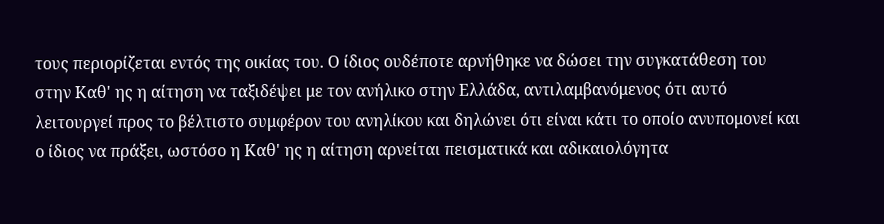τους περιορίζεται εντός της οικίας του. Ο ίδιος ουδέποτε αρνήθηκε να δώσει την συγκατάθεση του στην Καθ' ης η αίτηση να ταξιδέψει με τον ανήλικο στην Ελλάδα, αντιλαμβανόμενος ότι αυτό λειτουργεί προς το βέλτιστο συμφέρον του ανηλίκου και δηλώνει ότι είναι κάτι το οποίο ανυπομονεί και ο ίδιος να πράξει, ωστόσο η Καθ' ης η αίτηση αρνείται πεισματικά και αδικαιολόγητα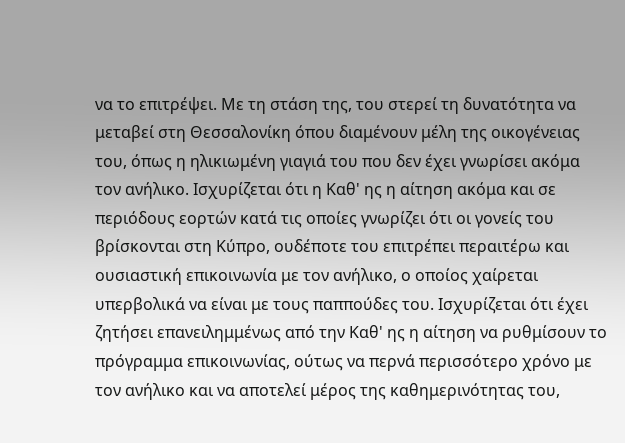να το επιτρέψει. Με τη στάση της, του στερεί τη δυνατότητα να μεταβεί στη Θεσσαλονίκη όπου διαμένουν μέλη της οικογένειας του, όπως η ηλικιωμένη γιαγιά του που δεν έχει γνωρίσει ακόμα τον ανήλικο. Ισχυρίζεται ότι η Καθ' ης η αίτηση ακόμα και σε περιόδους εορτών κατά τις οποίες γνωρίζει ότι οι γονείς του βρίσκονται στη Κύπρο, ουδέποτε του επιτρέπει περαιτέρω και ουσιαστική επικοινωνία με τον ανήλικο, ο οποίος χαίρεται υπερβολικά να είναι με τους παππούδες του. Ισχυρίζεται ότι έχει ζητήσει επανειλημμένως από την Καθ' ης η αίτηση να ρυθμίσουν το πρόγραμμα επικοινωνίας, ούτως να περνά περισσότερο χρόνο με τον ανήλικο και να αποτελεί μέρος της καθημερινότητας του,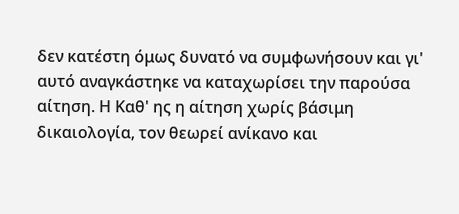δεν κατέστη όμως δυνατό να συμφωνήσουν και γι' αυτό αναγκάστηκε να καταχωρίσει την παρούσα αίτηση. Η Καθ' ης η αίτηση χωρίς βάσιμη δικαιολογία, τον θεωρεί ανίκανο και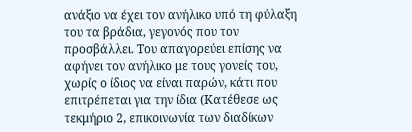ανάξιο να έχει τον ανήλικο υπό τη φύλαξη του τα βράδια, γεγονός που τον προσβάλλει. Του απαγορεύει επίσης να αφήνει τον ανήλικο με τους γονείς του, χωρίς ο ίδιος να είναι παρών, κάτι που επιτρέπεται για την ίδια (Κατέθεσε ως τεκμήριο 2, επικοινωνία των διαδίκων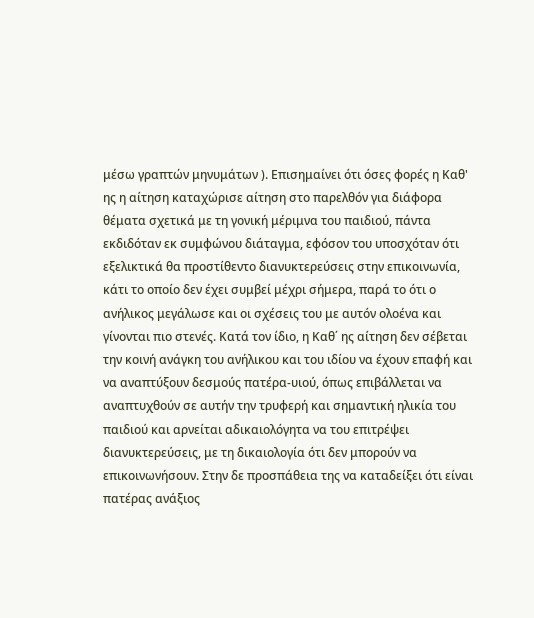μέσω γραπτών μηνυμάτων ). Επισημαίνει ότι όσες φορές η Καθ' ης η αίτηση καταχώρισε αίτηση στο παρελθόν για διάφορα θέματα σχετικά με τη γονική μέριμνα του παιδιού, πάντα εκδιδόταν εκ συμφώνου διάταγμα, εφόσον του υποσχόταν ότι εξελικτικά θα προστίθεντο διανυκτερεύσεις στην επικοινωνία, κάτι το οποίο δεν έχει συμβεί μέχρι σήμερα, παρά το ότι ο ανήλικος μεγάλωσε και οι σχέσεις του με αυτόν ολοένα και γίνονται πιο στενές. Κατά τον ίδιο, η Καθ΄ ης αίτηση δεν σέβεται την κοινή ανάγκη του ανήλικου και του ιδίου να έχουν επαφή και να αναπτύξουν δεσμούς πατέρα-υιού, όπως επιβάλλεται να αναπτυχθούν σε αυτήν την τρυφερή και σημαντική ηλικία του παιδιού και αρνείται αδικαιολόγητα να του επιτρέψει διανυκτερεύσεις, με τη δικαιολογία ότι δεν μπορούν να επικοινωνήσουν. Στην δε προσπάθεια της να καταδείξει ότι είναι πατέρας ανάξιος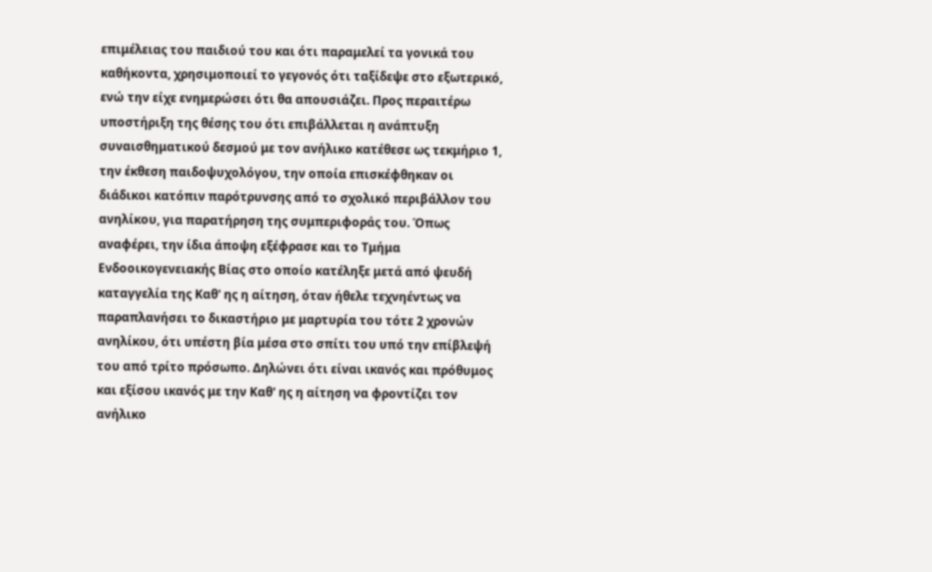επιμέλειας του παιδιού του και ότι παραμελεί τα γονικά του καθήκοντα, χρησιμοποιεί το γεγονός ότι ταξίδεψε στο εξωτερικό, ενώ την είχε ενημερώσει ότι θα απουσιάζει. Προς περαιτέρω υποστήριξη της θέσης του ότι επιβάλλεται η ανάπτυξη συναισθηματικού δεσμού με τον ανήλικο κατέθεσε ως τεκμήριο 1, την έκθεση παιδοψυχολόγου, την οποία επισκέφθηκαν οι διάδικοι κατόπιν παρότρυνσης από το σχολικό περιβάλλον του ανηλίκου, για παρατήρηση της συμπεριφοράς του. Όπως αναφέρει, την ίδια άποψη εξέφρασε και το Τμήμα Ενδοοικογενειακής Βίας στο οποίο κατέληξε μετά από ψευδή καταγγελία της Καθ' ης η αίτηση, όταν ήθελε τεχνηέντως να παραπλανήσει το δικαστήριο με μαρτυρία του τότε 2 χρονών ανηλίκου, ότι υπέστη βία μέσα στο σπίτι του υπό την επίβλεψή του από τρίτο πρόσωπο. Δηλώνει ότι είναι ικανός και πρόθυμος και εξίσου ικανός με την Καθ' ης η αίτηση να φροντίζει τον ανήλικο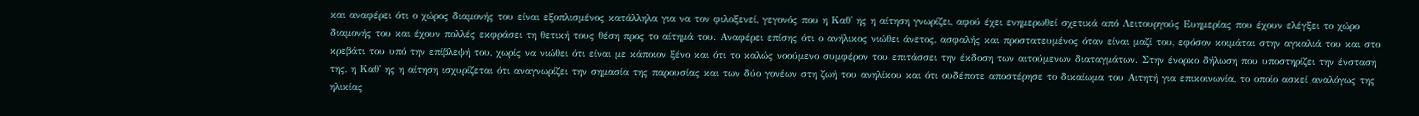και αναφέρει ότι ο χώρος διαμονής του είναι εξοπλισμένος κατάλληλα για να τον φιλοξενεί, γεγονός που η Καθ' ης η αίτηση γνωρίζει, αφού έχει ενημερωθεί σχετικά από Λειτουργούς Ευημερίας που έχουν ελέγξει το χώρο διαμονής του και έχουν πολλές εκφράσει τη θετική τους θέση προς το αίτημά του. Αναφέρει επίσης ότι ο ανήλικος νιώθει άνετος, ασφαλής και προστατευμένος όταν είναι μαζί του, εφόσον κοιμάται στην αγκαλιά του και στο κρεβάτι του υπό την επίβλεψή του, χωρίς να νιώθει ότι είναι με κάποιον ξένο και ότι το καλώς νοούμενο συμφέρον του επιτάσσει την έκδοση των αιτούμενων διαταγμάτων. Στην ένορκο δήλωση που υποστηρίζει την ένσταση της, η Καθ' ης η αίτηση ισχυρίζεται ότι αναγνωρίζει την σημασία της παρουσίας και των δύο γονέων στη ζωή του ανηλίκου και ότι ουδέποτε αποστέρησε το δικαίωμα του Αιτητή για επικοινωνία, το οποίο ασκεί αναλόγως της ηλικίας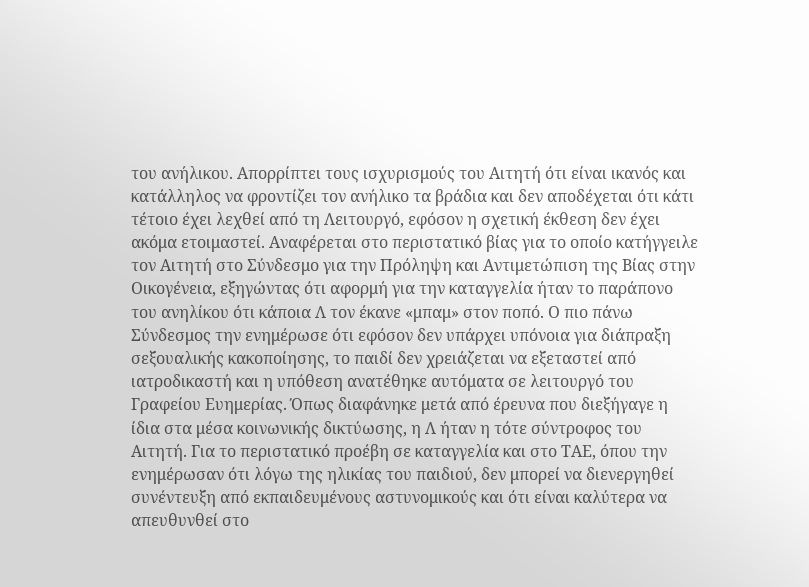του ανήλικου. Απορρίπτει τους ισχυρισμούς του Αιτητή ότι είναι ικανός και κατάλληλος να φροντίζει τον ανήλικο τα βράδια και δεν αποδέχεται ότι κάτι τέτοιο έχει λεχθεί από τη Λειτουργό, εφόσον η σχετική έκθεση δεν έχει ακόμα ετοιμαστεί. Αναφέρεται στο περιστατικό βίας για το οποίο κατήγγειλε τον Αιτητή στο Σύνδεσμο για την Πρόληψη και Αντιμετώπιση της Βίας στην Οικογένεια, εξηγώντας ότι αφορμή για την καταγγελία ήταν το παράπονο του ανηλίκου ότι κάποια Λ τον έκανε «μπαμ» στον ποπό. Ο πιο πάνω Σύνδεσμος την ενημέρωσε ότι εφόσον δεν υπάρχει υπόνοια για διάπραξη σεξουαλικής κακοποίησης, το παιδί δεν χρειάζεται να εξεταστεί από ιατροδικαστή και η υπόθεση ανατέθηκε αυτόματα σε λειτουργό του Γραφείου Ευημερίας. Όπως διαφάνηκε μετά από έρευνα που διεξήγαγε η ίδια στα μέσα κοινωνικής δικτύωσης, η Λ ήταν η τότε σύντροφος του Αιτητή. Για το περιστατικό προέβη σε καταγγελία και στο ΤΑΕ, όπου την ενημέρωσαν ότι λόγω της ηλικίας του παιδιού, δεν μπορεί να διενεργηθεί συνέντευξη από εκπαιδευμένους αστυνομικούς και ότι είναι καλύτερα να απευθυνθεί στο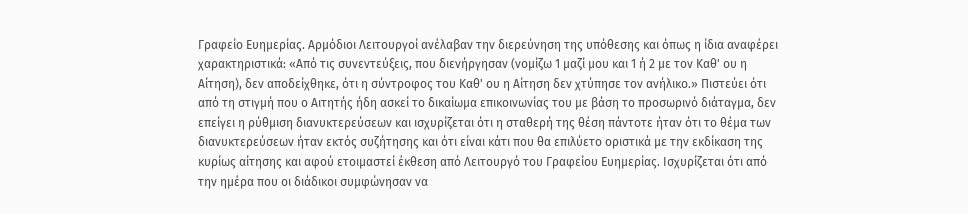Γραφείο Ευημερίας. Αρμόδιοι Λειτουργοί ανέλαβαν την διερεύνηση της υπόθεσης και όπως η ίδια αναφέρει χαρακτηριστικά: «Από τις συνεντεύξεις, που διενήργησαν (νομίζω 1 μαζί μου και 1 ή 2 με τον Καθ' ου η Αίτηση), δεν αποδείχθηκε, ότι η σύντροφος του Καθ' ου η Αίτηση δεν χτύπησε τον ανήλικο.» Πιστεύει ότι από τη στιγμή που ο Αιτητής ήδη ασκεί το δικαίωμα επικοινωνίας του με βάση το προσωρινό διάταγμα, δεν επείγει η ρύθμιση διανυκτερεύσεων και ισχυρίζεται ότι η σταθερή της θέση πάντοτε ήταν ότι το θέμα των διανυκτερεύσεων ήταν εκτός συζήτησης και ότι είναι κάτι που θα επιλύετο οριστικά με την εκδίκαση της κυρίως αίτησης και αφού ετοιμαστεί έκθεση από Λειτουργό του Γραφείου Ευημερίας. Ισχυρίζεται ότι από την ημέρα που οι διάδικοι συμφώνησαν να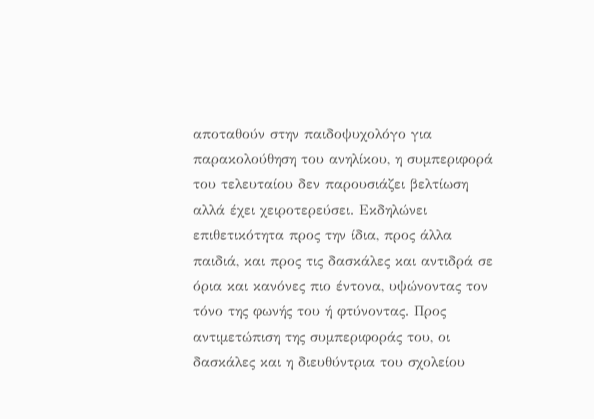αποταθούν στην παιδοψυχολόγο για παρακολούθηση του ανηλίκου, η συμπεριφορά του τελευταίου δεν παρουσιάζει βελτίωση αλλά έχει χειροτερεύσει. Εκδηλώνει επιθετικότητα προς την ίδια, προς άλλα παιδιά, και προς τις δασκάλες και αντιδρά σε όρια και κανόνες πιο έντονα, υψώνοντας τον τόνο της φωνής του ή φτύνοντας. Προς αντιμετώπιση της συμπεριφοράς του, οι δασκάλες και η διευθύντρια του σχολείου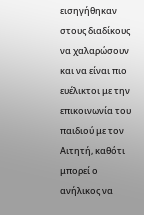εισηγήθηκαν στους διαδίκους να χαλαρώσουν και να είναι πιο ευέλικτοι με την επικοινωνία του παιδιού με τον Αιτητή, καθότι μπορεί ο ανήλικος να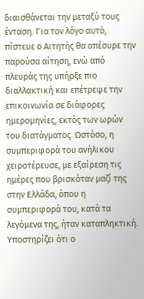διαισθάνεται την μεταξύ τους ένταση. Για τον λόγο αυτό, πίστευε ο Αιτητής θα απέσυρε την παρούσα αίτηση, ενώ από πλευράς της υπήρξε πιο διαλλακτική και επέτρεψε την επικοινωνία σε διάφορες ημερομηνίες, εκτός των ωρών του διατάγματος. Ωστόσο, η συμπεριφορά του ανήλικου χειροτέρευσε, με εξαίρεση τις ημέρες που βρισκόταν μαζί της στην Ελλάδα, όπου η συμπεριφορά του, κατά τα λεγόμενα της, ήταν καταπληκτική. Υποστηρίζει ότι ο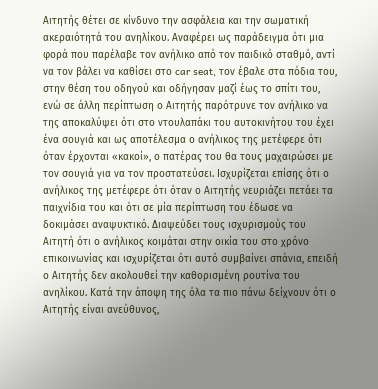Αιτητής θέτει σε κίνδυνο την ασφάλεια και την σωματική ακεραιότητά του ανηλίκου. Αναφέρει ως παράδειγμα ότι μια φορά που παρέλαβε τον ανήλικο από τον παιδικό σταθμό, αντί να τον βάλει να καθίσει στο car seat, τον έβαλε στα πόδια του, στην θέση του οδηγού και οδήγησαν μαζί έως το σπίτι του, ενώ σε άλλη περίπτωση ο Αιτητής παρότρυνε τον ανήλικο να της αποκαλύψει ότι στο ντουλαπάκι του αυτοκινήτου του έχει ένα σουγιά και ως αποτέλεσμα ο ανήλικος της μετέφερε ότι όταν έρχονται «κακοί», ο πατέρας του θα τους μαχαιρώσει με τον σουγιά για να τον προστατεύσει. Ισχυρίζεται επίσης ότι ο ανήλικος της μετέφερε ότι όταν ο Αιτητής νευριάζει πετάει τα παιχνίδια του και ότι σε μία περίπτωση του έδωσε να δοκιμάσει αναψυκτικό. Διαψεύδει τους ισχυρισμούς του Αιτητή ότι ο ανήλικος κοιμάται στην οικία του στο χρόνο επικοινωνίας και ισχυρίζεται ότι αυτό συμβαίνει σπάνια, επειδή ο Αιτητής δεν ακολουθεί την καθορισμένη ρουτίνα του ανηλίκου. Κατά την άποψη της όλα τα πιο πάνω δείχνουν ότι ο Αιτητής είναι ανεύθυνος,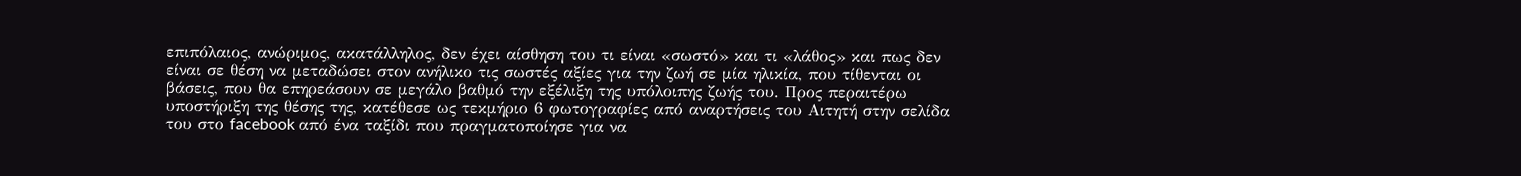επιπόλαιος, ανώριμος, ακατάλληλος, δεν έχει αίσθηση του τι είναι «σωστό» και τι «λάθος» και πως δεν είναι σε θέση να μεταδώσει στον ανήλικο τις σωστές αξίες για την ζωή σε μία ηλικία, που τίθενται οι βάσεις, που θα επηρεάσουν σε μεγάλο βαθμό την εξέλιξη της υπόλοιπης ζωής του. Προς περαιτέρω υποστήριξη της θέσης της, κατέθεσε ως τεκμήριο 6 φωτογραφίες από αναρτήσεις του Αιτητή στην σελίδα του στο facebook από ένα ταξίδι που πραγματοποίησε για να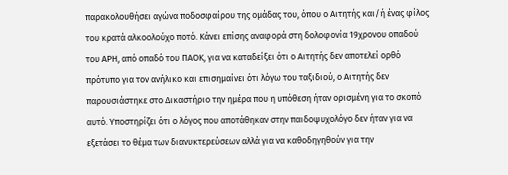παρακολουθήσει αγώνα ποδοσφαίρου της ομάδας του, όπου ο Αιτητής και/ή ένας φίλος του κρατά αλκοολούχο ποτό. Κάνει επίσης αναφορά στη δολοφονία 19χρονου οπαδού του ΑΡΗ, από οπαδό του ΠΑΟΚ, για να καταδείξει ότι ο Αιτητής δεν αποτελεί ορθό πρότυπο για τον ανήλικο και επισημαίνει ότι λόγω του ταξιδιού, ο Αιτητής δεν παρουσιάστηκε στο Δικαστήριο την ημέρα που η υπόθεση ήταν ορισμένη για το σκοπό αυτό. Υποστηρίζει ότι ο λόγος που αποτάθηκαν στην παιδοψυχολόγο δεν ήταν για να εξετάσει το θέμα των διανυκτερεύσεων αλλά για να καθοδηγηθούν για την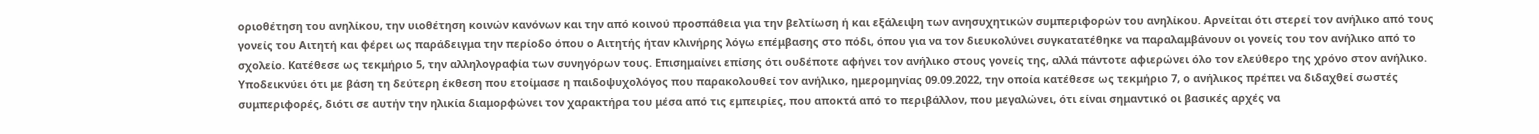οριοθέτηση του ανηλίκου, την υιοθέτηση κοινών κανόνων και την από κοινού προσπάθεια για την βελτίωση ή και εξάλειψη των ανησυχητικών συμπεριφορών του ανηλίκου. Αρνείται ότι στερεί τον ανήλικο από τους γονείς του Αιτητή και φέρει ως παράδειγμα την περίοδο όπου ο Αιτητής ήταν κλινήρης λόγω επέμβασης στο πόδι, όπου για να τον διευκολύνει συγκατατέθηκε να παραλαμβάνουν οι γονείς του τον ανήλικο από το σχολείο. Κατέθεσε ως τεκμήριο 5, την αλληλογραφία των συνηγόρων τους. Επισημαίνει επίσης ότι ουδέποτε αφήνει τον ανήλικο στους γονείς της, αλλά πάντοτε αφιερώνει όλο τον ελεύθερο της χρόνο στον ανήλικο. Υποδεικνύει ότι με βάση τη δεύτερη έκθεση που ετοίμασε η παιδοψυχολόγος που παρακολουθεί τον ανήλικο, ημερομηνίας 09.09.2022, την οποία κατέθεσε ως τεκμήριο 7, ο ανήλικος πρέπει να διδαχθεί σωστές συμπεριφορές, διότι σε αυτήν την ηλικία διαμορφώνει τον χαρακτήρα του μέσα από τις εμπειρίες, που αποκτά από το περιβάλλον, που μεγαλώνει, ότι είναι σημαντικό οι βασικές αρχές να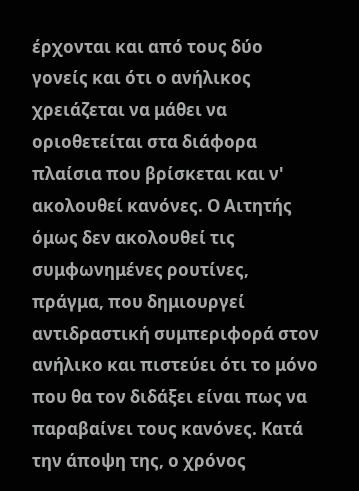έρχονται και από τους δύο γονείς και ότι ο ανήλικος χρειάζεται να μάθει να οριοθετείται στα διάφορα πλαίσια που βρίσκεται και ν' ακολουθεί κανόνες. Ο Αιτητής όμως δεν ακολουθεί τις συμφωνημένες ρουτίνες, πράγμα, που δημιουργεί αντιδραστική συμπεριφορά στον ανήλικο και πιστεύει ότι το μόνο που θα τον διδάξει είναι πως να παραβαίνει τους κανόνες. Κατά την άποψη της, ο χρόνος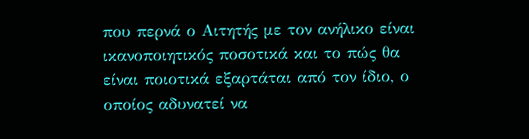που περνά ο Αιτητής με τον ανήλικο είναι ικανοποιητικός ποσοτικά και το πώς θα είναι ποιοτικά εξαρτάται από τον ίδιο, ο οποίος αδυνατεί να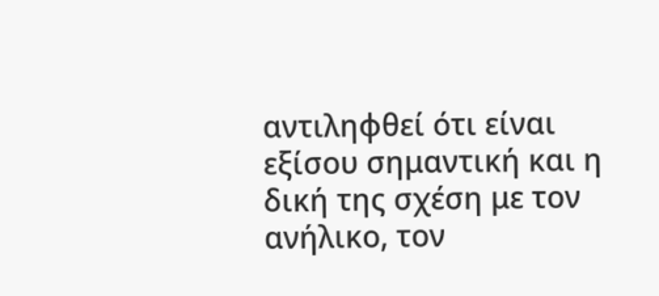αντιληφθεί ότι είναι εξίσου σημαντική και η δική της σχέση με τον ανήλικο, τον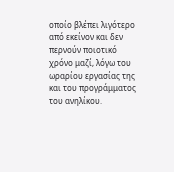οποίο βλέπει λιγότερο από εκείνον και δεν περνούν ποιοτικό χρόνο μαζί, λόγω του ωραρίου εργασίας της και του προγράμματος του ανηλίκου.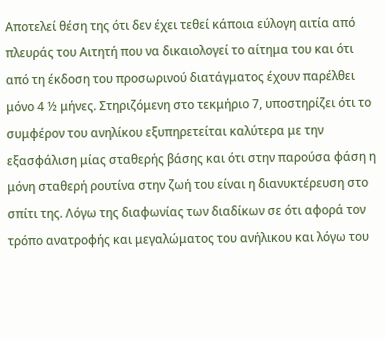Αποτελεί θέση της ότι δεν έχει τεθεί κάποια εύλογη αιτία από πλευράς του Αιτητή που να δικαιολογεί το αίτημα του και ότι από τη έκδοση του προσωρινού διατάγματος έχουν παρέλθει μόνο 4 ½ μήνες. Στηριζόμενη στο τεκμήριο 7, υποστηρίζει ότι το συμφέρον του ανηλίκου εξυπηρετείται καλύτερα με την εξασφάλιση μίας σταθερής βάσης και ότι στην παρούσα φάση η μόνη σταθερή ρουτίνα στην ζωή του είναι η διανυκτέρευση στο σπίτι της. Λόγω της διαφωνίας των διαδίκων σε ότι αφορά τον τρόπο ανατροφής και μεγαλώματος του ανήλικου και λόγω του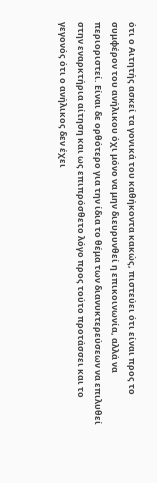ότι ο Αιτητής ασκεί τα γονικά του καθήκοντα κακώς, πιστεύει ότι είναι προς το συμφέρον του ανήλικου όχι μόνο να μην διευρυνθεί η επικοινωνία, αλλά να περιοριστεί. Είναι δε ορθότερο για την ίδια το θέμα των διανυκτερεύσεων να επιλυθεί στην εναρκτήρια αίτηση και ως επιπρόσθετο λόγο προς τούτο προτάσσει και το γεγονός ότι ο ανήλικος δεν έχει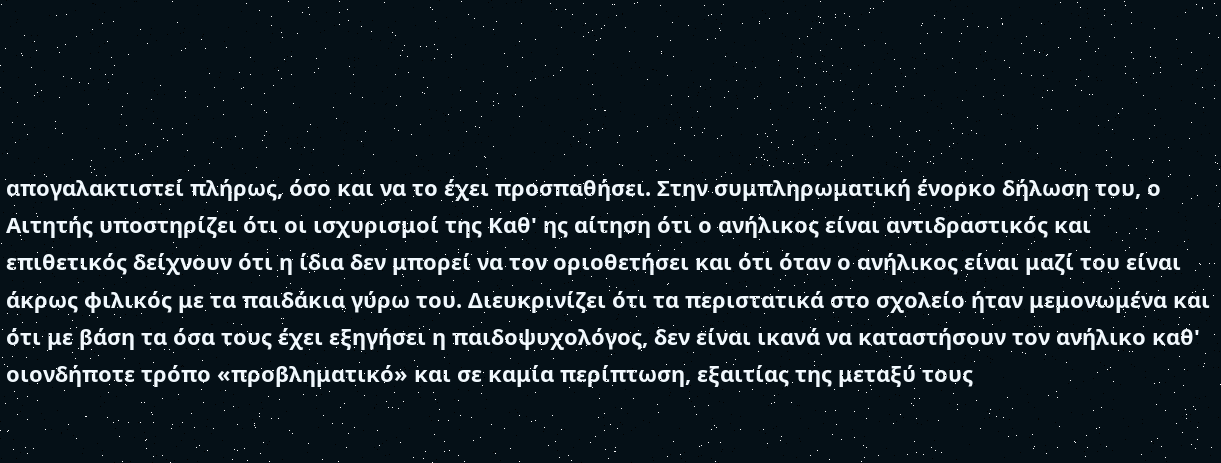απογαλακτιστεί πλήρως, όσο και να το έχει προσπαθήσει. Στην συμπληρωματική ένορκο δήλωση του, ο Αιτητής υποστηρίζει ότι οι ισχυρισμοί της Καθ' ης αίτηση ότι ο ανήλικος είναι αντιδραστικός και επιθετικός δείχνουν ότι η ίδια δεν μπορεί να τον οριοθετήσει και ότι όταν ο ανήλικος είναι μαζί του είναι άκρως φιλικός με τα παιδάκια γύρω του. Διευκρινίζει ότι τα περιστατικά στο σχολείο ήταν μεμονωμένα και ότι με βάση τα όσα τους έχει εξηγήσει η παιδοψυχολόγος, δεν είναι ικανά να καταστήσουν τον ανήλικο καθ' οιονδήποτε τρόπο «προβληματικό» και σε καμία περίπτωση, εξαιτίας της μεταξύ τους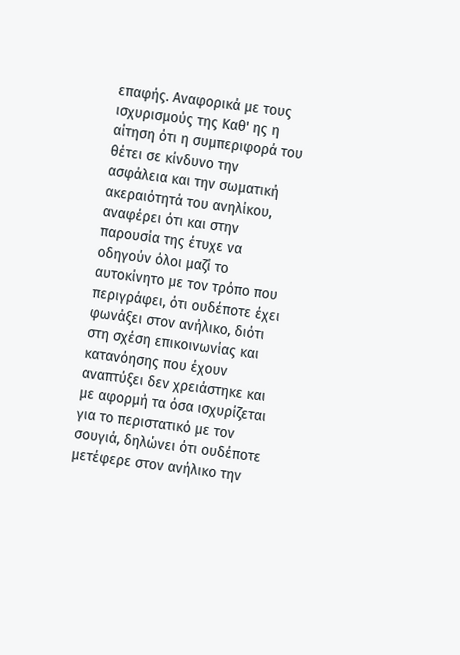επαφής. Αναφορικά με τους ισχυρισμούς της Καθ' ης η αίτηση ότι η συμπεριφορά του θέτει σε κίνδυνο την ασφάλεια και την σωματική ακεραιότητά του ανηλίκου, αναφέρει ότι και στην παρουσία της έτυχε να οδηγούν όλοι μαζί το αυτοκίνητο με τον τρόπο που περιγράφει, ότι ουδέποτε έχει φωνάξει στον ανήλικο, διότι στη σχέση επικοινωνίας και κατανόησης που έχουν αναπτύξει δεν χρειάστηκε και με αφορμή τα όσα ισχυρίζεται για το περιστατικό με τον σουγιά, δηλώνει ότι ουδέποτε μετέφερε στον ανήλικο την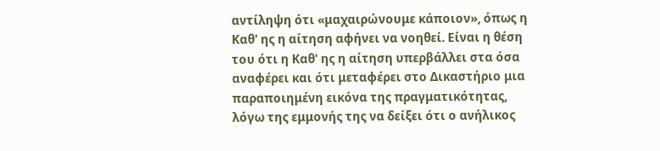αντίληψη ότι «μαχαιρώνουμε κάποιον», όπως η Καθ' ης η αίτηση αφήνει να νοηθεί. Είναι η θέση του ότι η Καθ' ης η αίτηση υπερβάλλει στα όσα αναφέρει και ότι μεταφέρει στο Δικαστήριο μια παραποιημένη εικόνα της πραγματικότητας, λόγω της εμμονής της να δείξει ότι ο ανήλικος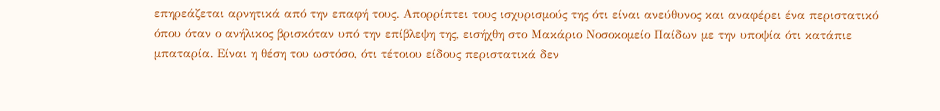επηρεάζεται αρνητικά από την επαφή τους. Απορρίπτει τους ισχυρισμούς της ότι είναι ανεύθυνος και αναφέρει ένα περιστατικό όπου όταν ο ανήλικος βρισκόταν υπό την επίβλεψη της, εισήχθη στο Μακάριο Νοσοκομείο Παίδων με την υποψία ότι κατάπιε μπαταρία. Είναι η θέση του ωστόσο, ότι τέτοιου είδους περιστατικά δεν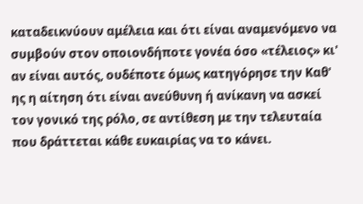καταδεικνύουν αμέλεια και ότι είναι αναμενόμενο να συμβούν στον οποιονδήποτε γονέα όσο «τέλειος» κι' αν είναι αυτός, ουδέποτε όμως κατηγόρησε την Καθ' ης η αίτηση ότι είναι ανεύθυνη ή ανίκανη να ασκεί τον γονικό της ρόλο, σε αντίθεση με την τελευταία που δράττεται κάθε ευκαιρίας να το κάνει.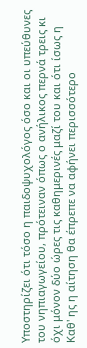Υποστηρίζει ότι τόσο η παιδοψυχολόγος όσο και οι υπεύθυνες του νηπιαγωγείου, πρότειναν όπως ο ανήλικος περνά τρεις κι όχι μόνον δύο ώρες τις καθημερινές μαζί του και ότι ίσως η Καθ' ης η αίτηση θα έπρεπε να αφήνει περισσότερο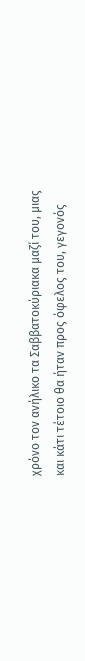χρόνο τον ανήλικο τα Σαββατοκύριακα μαζί του, μιας και κάτι τέτοιο θα ήταν προς όφελος του, γεγονός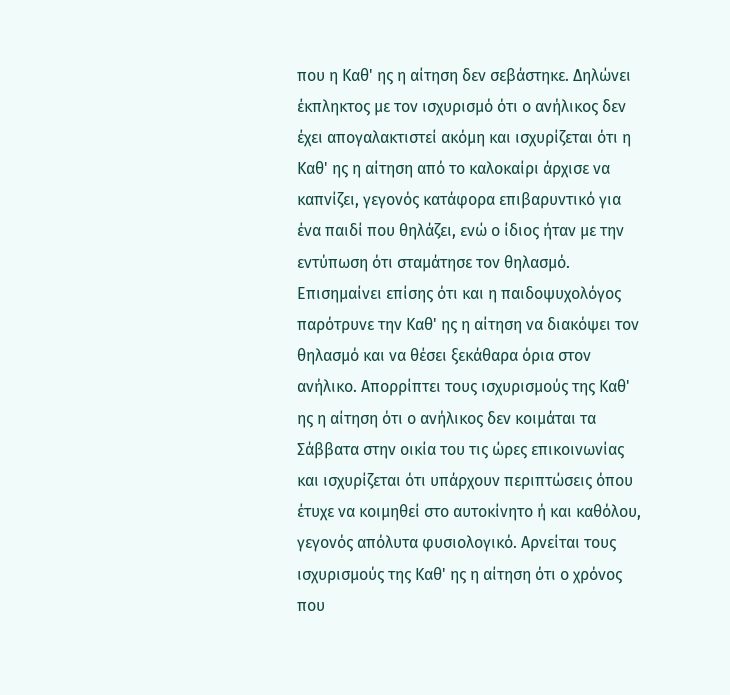που η Καθ' ης η αίτηση δεν σεβάστηκε. Δηλώνει έκπληκτος με τον ισχυρισμό ότι ο ανήλικος δεν έχει απογαλακτιστεί ακόμη και ισχυρίζεται ότι η Καθ' ης η αίτηση από το καλοκαίρι άρχισε να καπνίζει, γεγονός κατάφορα επιβαρυντικό για ένα παιδί που θηλάζει, ενώ ο ίδιος ήταν με την εντύπωση ότι σταμάτησε τον θηλασμό. Επισημαίνει επίσης ότι και η παιδοψυχολόγος παρότρυνε την Καθ' ης η αίτηση να διακόψει τον θηλασμό και να θέσει ξεκάθαρα όρια στον ανήλικο. Απορρίπτει τους ισχυρισμούς της Καθ' ης η αίτηση ότι ο ανήλικος δεν κοιμάται τα Σάββατα στην οικία του τις ώρες επικοινωνίας και ισχυρίζεται ότι υπάρχουν περιπτώσεις όπου έτυχε να κοιμηθεί στο αυτοκίνητο ή και καθόλου, γεγονός απόλυτα φυσιολογικό. Αρνείται τους ισχυρισμούς της Καθ' ης η αίτηση ότι ο χρόνος που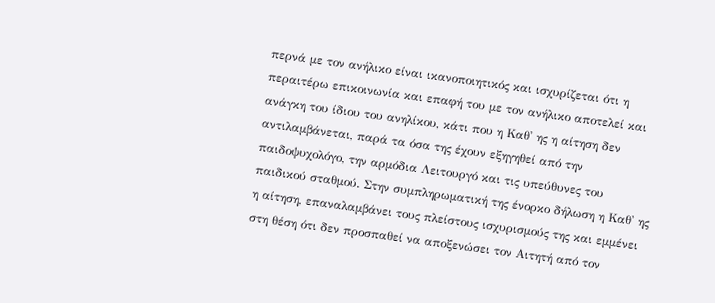περνά με τον ανήλικο είναι ικανοποιητικός και ισχυρίζεται ότι η περαιτέρω επικοινωνία και επαφή του με τον ανήλικο αποτελεί και ανάγκη του ίδιου του ανηλίκου, κάτι που η Καθ' ης η αίτηση δεν αντιλαμβάνεται, παρά τα όσα της έχουν εξηγηθεί από την παιδοψυχολόγο, την αρμόδια Λειτουργό και τις υπεύθυνες του παιδικού σταθμού. Στην συμπληρωματική της ένορκο δήλωση η Καθ' ης η αίτηση, επαναλαμβάνει τους πλείστους ισχυρισμούς της και εμμένει στη θέση ότι δεν προσπαθεί να αποξενώσει τον Αιτητή από τον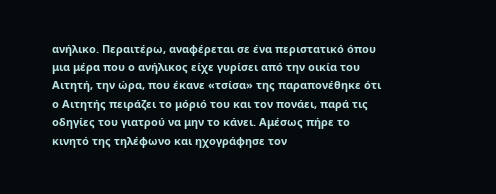ανήλικο. Περαιτέρω, αναφέρεται σε ένα περιστατικό όπου μια μέρα που ο ανήλικος είχε γυρίσει από την οικία του Αιτητή, την ώρα, που έκανε «τσίσα» της παραπονέθηκε ότι ο Αιτητής πειράζει το μόριό του και τον πονάει, παρά τις οδηγίες του γιατρού να μην το κάνει. Αμέσως πήρε το κινητό της τηλέφωνο και ηχογράφησε τον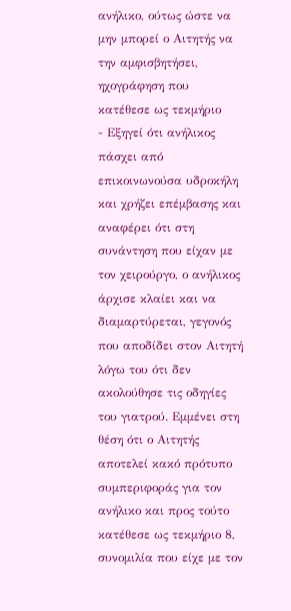ανήλικο, ούτως ώστε να μην μπορεί ο Αιτητής να την αμφισβητήσει, ηχογράφηση που κατέθεσε ως τεκμήριο
- Εξηγεί ότι ανήλικος πάσχει από επικοινωνούσα υδροκήλη και χρήζει επέμβασης και αναφέρει ότι στη συνάντηση που είχαν με τον χειρούργο, ο ανήλικος άρχισε κλαίει και να διαμαρτύρεται, γεγονός που αποδίδει στον Αιτητή λόγω του ότι δεν ακολούθησε τις οδηγίες του γιατρού. Εμμένει στη θέση ότι ο Αιτητής αποτελεί κακό πρότυπο συμπεριφοράς για τον ανήλικο και προς τούτο κατέθεσε ως τεκμήριο 8, συνομιλία που είχε με τον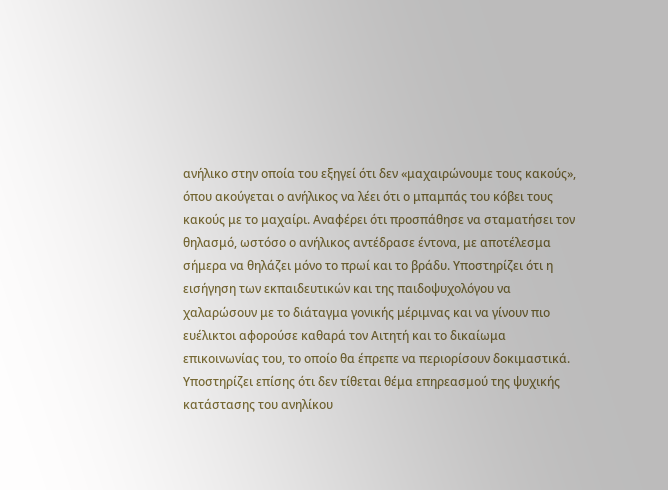ανήλικο στην οποία του εξηγεί ότι δεν «μαχαιρώνουμε τους κακούς», όπου ακούγεται ο ανήλικος να λέει ότι ο μπαμπάς του κόβει τους κακούς με το μαχαίρι. Αναφέρει ότι προσπάθησε να σταματήσει τον θηλασμό, ωστόσο ο ανήλικος αντέδρασε έντονα, με αποτέλεσμα σήμερα να θηλάζει μόνο το πρωί και το βράδυ. Υποστηρίζει ότι η εισήγηση των εκπαιδευτικών και της παιδοψυχολόγου να χαλαρώσουν με το διάταγμα γονικής μέριμνας και να γίνουν πιο ευέλικτοι αφορούσε καθαρά τον Αιτητή και το δικαίωμα επικοινωνίας του, το οποίο θα έπρεπε να περιορίσουν δοκιμαστικά. Υποστηρίζει επίσης ότι δεν τίθεται θέμα επηρεασμού της ψυχικής κατάστασης του ανηλίκου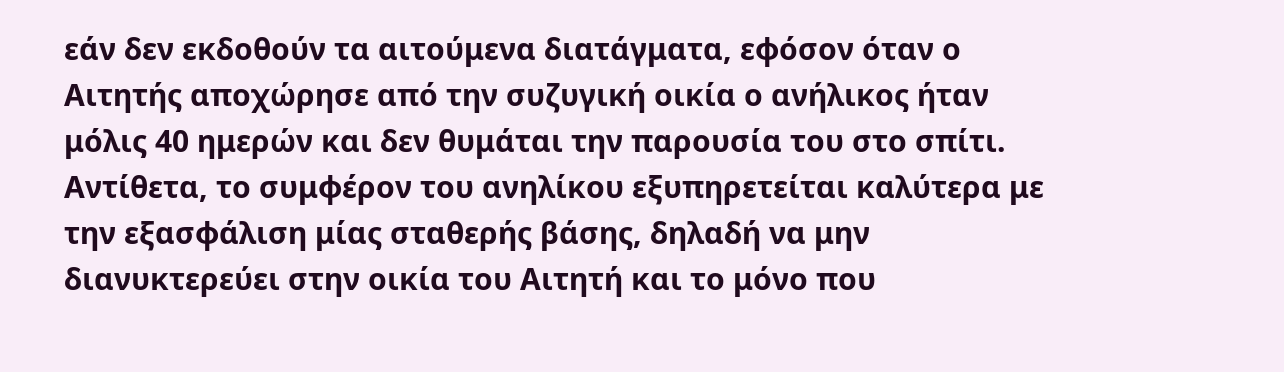εάν δεν εκδοθούν τα αιτούμενα διατάγματα, εφόσον όταν ο Αιτητής αποχώρησε από την συζυγική οικία ο ανήλικος ήταν μόλις 40 ημερών και δεν θυμάται την παρουσία του στο σπίτι. Αντίθετα, το συμφέρον του ανηλίκου εξυπηρετείται καλύτερα με την εξασφάλιση μίας σταθερής βάσης, δηλαδή να μην διανυκτερεύει στην οικία του Αιτητή και το μόνο που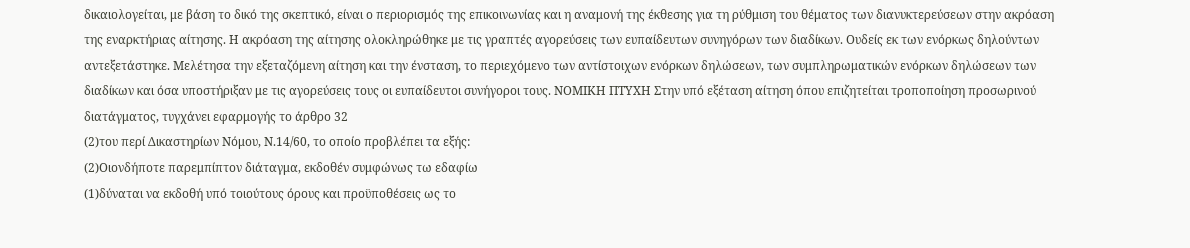δικαιολογείται, με βάση το δικό της σκεπτικό, είναι ο περιορισμός της επικοινωνίας και η αναμονή της έκθεσης για τη ρύθμιση του θέματος των διανυκτερεύσεων στην ακρόαση της εναρκτήριας αίτησης. Η ακρόαση της αίτησης ολοκληρώθηκε με τις γραπτές αγορεύσεις των ευπαίδευτων συνηγόρων των διαδίκων. Ουδείς εκ των ενόρκως δηλούντων αντεξετάστηκε. Μελέτησα την εξεταζόμενη αίτηση και την ένσταση, το περιεχόμενο των αντίστοιχων ενόρκων δηλώσεων, των συμπληρωματικών ενόρκων δηλώσεων των διαδίκων και όσα υποστήριξαν με τις αγορεύσεις τους οι ευπαίδευτοι συνήγοροι τους. ΝΟΜΙΚΗ ΠΤΥΧΗ Στην υπό εξέταση αίτηση όπου επιζητείται τροποποίηση προσωρινού διατάγματος, τυγχάνει εφαρμογής το άρθρο 32
(2)του περί Δικαστηρίων Νόμου, Ν.14/60, το οποίο προβλέπει τα εξής:
(2)Οιονδήποτε παρεμπίπτον διάταγμα, εκδοθέν συμφώνως τω εδαφίω
(1)δύναται να εκδοθή υπό τοιούτους όρους και προϋποθέσεις ως το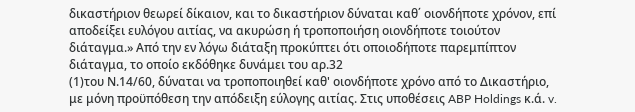δικαστήριον θεωρεί δίκαιον, και το δικαστήριον δύναται καθ΄ οιονδήποτε χρόνον, επί αποδείξει ευλόγου αιτίας, να ακυρώση ή τροποποιήση οιονδήποτε τοιούτον διάταγμα.» Από την εν λόγω διάταξη προκύπτει ότι οποιοδήποτε παρεμπίπτον διάταγμα, το οποίο εκδόθηκε δυνάμει του αρ.32
(1)του Ν.14/60, δύναται να τροποποιηθεί καθ' οιονδήποτε χρόνο από το Δικαστήριο, με μόνη προϋπόθεση την απόδειξη εύλογης αιτίας. Στις υποθέσεις ABP Holdings κ.ά. v.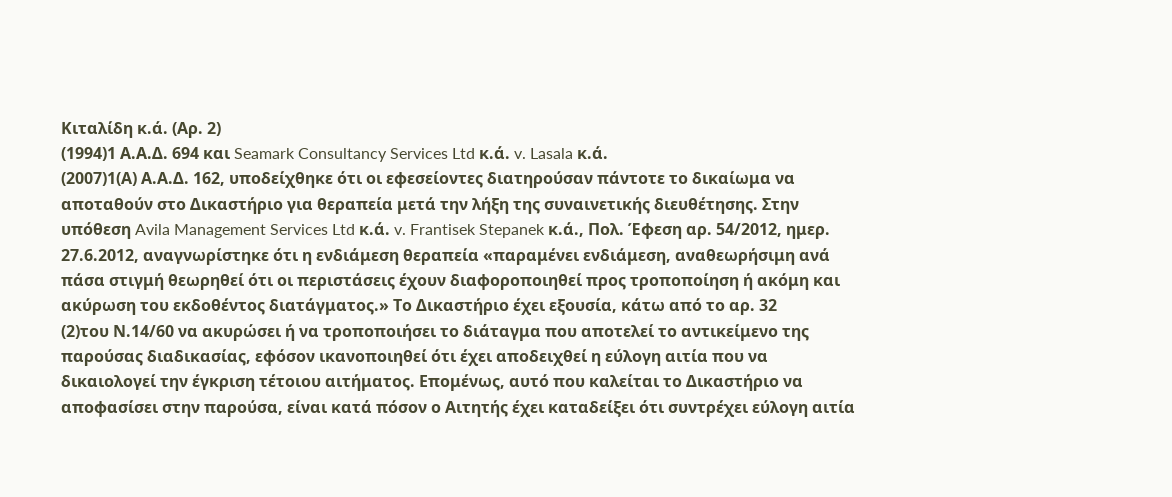Κιταλίδη κ.ά. (Αρ. 2)
(1994)1 Α.Α.Δ. 694 και Seamark Consultancy Services Ltd κ.ά. v. Lasala κ.ά.
(2007)1(Α) Α.Α.Δ. 162, υποδείχθηκε ότι οι εφεσείοντες διατηρούσαν πάντοτε το δικαίωμα να αποταθούν στο Δικαστήριο για θεραπεία μετά την λήξη της συναινετικής διευθέτησης. Στην υπόθεση Avila Management Services Ltd κ.ά. v. Frantisek Stepanek κ.ά., Πολ. Έφεση αρ. 54/2012, ημερ. 27.6.2012, αναγνωρίστηκε ότι η ενδιάμεση θεραπεία «παραμένει ενδιάμεση, αναθεωρήσιμη ανά πάσα στιγμή θεωρηθεί ότι οι περιστάσεις έχουν διαφοροποιηθεί προς τροποποίηση ή ακόμη και ακύρωση του εκδοθέντος διατάγματος.» Το Δικαστήριο έχει εξουσία, κάτω από το αρ. 32
(2)του Ν.14/60 να ακυρώσει ή να τροποποιήσει το διάταγμα που αποτελεί το αντικείμενο της παρούσας διαδικασίας, εφόσον ικανοποιηθεί ότι έχει αποδειχθεί η εύλογη αιτία που να δικαιολογεί την έγκριση τέτοιου αιτήματος. Επομένως, αυτό που καλείται το Δικαστήριο να αποφασίσει στην παρούσα, είναι κατά πόσον ο Αιτητής έχει καταδείξει ότι συντρέχει εύλογη αιτία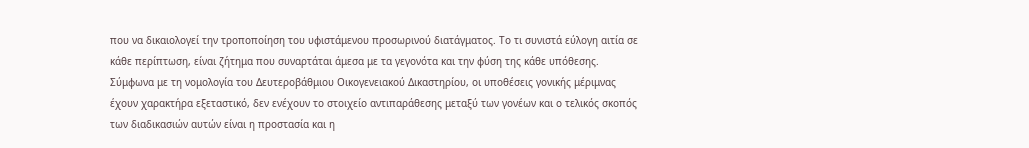που να δικαιολογεί την τροποποίηση του υφιστάμενου προσωρινού διατάγματος. Το τι συνιστά εύλογη αιτία σε κάθε περίπτωση, είναι ζήτημα που συναρτάται άμεσα με τα γεγονότα και την φύση της κάθε υπόθεσης. Σύμφωνα με τη νομολογία του Δευτεροβάθμιου Οικογενειακού Δικαστηρίου, οι υποθέσεις γονικής μέριμνας έχουν χαρακτήρα εξεταστικό, δεν ενέχουν το στοιχείο αντιπαράθεσης μεταξύ των γονέων και ο τελικός σκοπός των διαδικασιών αυτών είναι η προστασία και η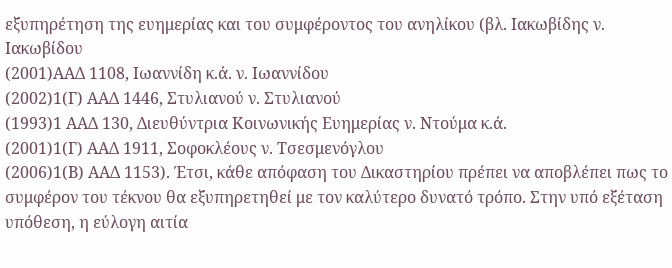εξυπηρέτηση της ευημερίας και του συμφέροντος του ανηλίκου (βλ. Ιακωβίδης ν. Ιακωβίδου
(2001)ΑΑΔ 1108, Ιωαννίδη κ.ά. ν. Ιωαννίδου
(2002)1(Γ) ΑΑΔ 1446, Στυλιανού ν. Στυλιανού
(1993)1 ΑΑΔ 130, Διευθύντρια Κοινωνικής Ευημερίας ν. Ντούμα κ.ά.
(2001)1(Γ) ΑΑΔ 1911, Σοφοκλέους ν. Τσεσμενόγλου
(2006)1(Β) ΑΑΔ 1153). Έτσι, κάθε απόφαση του Δικαστηρίου πρέπει να αποβλέπει πως το συμφέρον του τέκνου θα εξυπηρετηθεί με τον καλύτερο δυνατό τρόπο. Στην υπό εξέταση υπόθεση, η εύλογη αιτία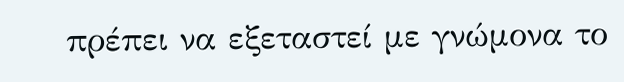πρέπει να εξεταστεί με γνώμονα το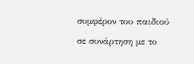συμφέρον του παιδιού σε συνάρτηση με το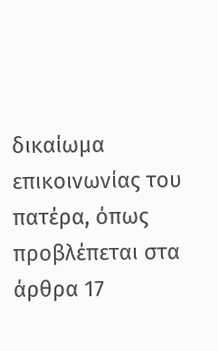δικαίωμα επικοινωνίας του πατέρα, όπως προβλέπεται στα άρθρα 17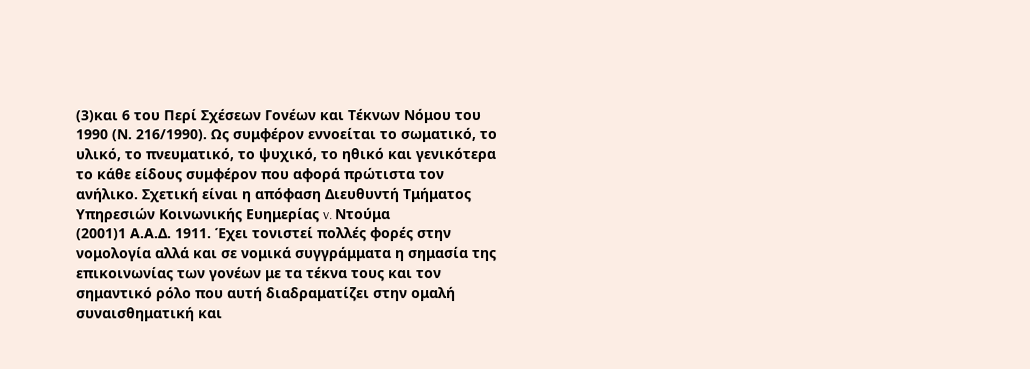(3)και 6 του Περί Σχέσεων Γονέων και Τέκνων Νόμου του 1990 (Ν. 216/1990). Ως συμφέρον εννοείται το σωματικό, το υλικό, το πνευματικό, το ψυχικό, το ηθικό και γενικότερα το κάθε είδους συμφέρον που αφορά πρώτιστα τον ανήλικο. Σχετική είναι η απόφαση Διευθυντή Τμήματος Υπηρεσιών Κοινωνικής Ευημερίας v. Ντούμα
(2001)1 Α.Α.Δ. 1911. Έχει τονιστεί πολλές φορές στην νομολογία αλλά και σε νομικά συγγράμματα η σημασία της επικοινωνίας των γονέων με τα τέκνα τους και τον σημαντικό ρόλο που αυτή διαδραματίζει στην ομαλή συναισθηματική και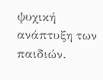ψυχική ανάπτυξη των παιδιών.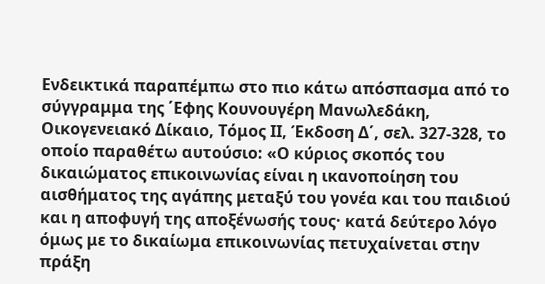Ενδεικτικά παραπέμπω στο πιο κάτω απόσπασμα από το σύγγραμμα της ΄Εφης Κουνουγέρη Μανωλεδάκη, Οικογενειακό Δίκαιο, Τόμος ΙΙ, Έκδοση Δ΄, σελ. 327-328, το οποίο παραθέτω αυτούσιο: «Ο κύριος σκοπός του δικαιώματος επικοινωνίας είναι η ικανοποίηση του αισθήματος της αγάπης μεταξύ του γονέα και του παιδιού και η αποφυγή της αποξένωσής τους· κατά δεύτερο λόγο όμως με το δικαίωμα επικοινωνίας πετυχαίνεται στην πράξη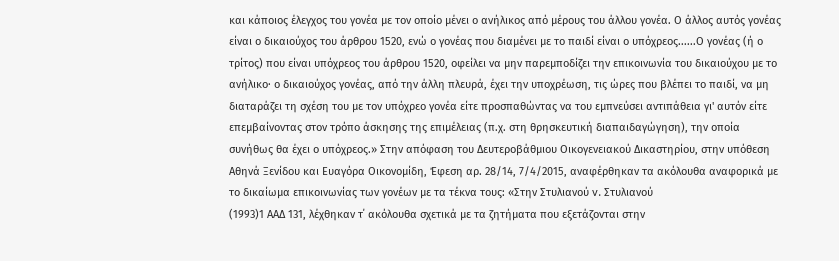και κάποιος έλεγχος του γονέα με τον οποίο μένει ο ανήλικος από μέρους του άλλου γονέα. Ο άλλος αυτός γονέας είναι ο δικαιούχος του άρθρου 1520, ενώ ο γονέας που διαμένει με το παιδί είναι ο υπόχρεος......Ο γονέας (ή ο τρίτος) που είναι υπόχρεος του άρθρου 1520, οφείλει να μην παρεμποδίζει την επικοινωνία του δικαιούχου με το ανήλικο· ο δικαιούχος γονέας, από την άλλη πλευρά, έχει την υποχρέωση, τις ώρες που βλέπει το παιδί, να μη διαταράζει τη σχέση του με τον υπόχρεο γονέα είτε προσπαθώντας να του εμπνεύσει αντιπάθεια γι' αυτόν είτε επεμβαίνοντας στον τρόπο άσκησης της επιμέλειας (π.χ. στη θρησκευτική διαπαιδαγώγηση), την οποία συνήθως θα έχει ο υπόχρεος.» Στην απόφαση του Δευτεροβάθμιου Οικογενειακού Δικαστηρίου, στην υπόθεση Αθηνά Ξενίδου και Ευαγόρα Οικονομίδη, Έφεση αρ. 28/14, 7/4/2015, αναφέρθηκαν τα ακόλουθα αναφορικά με το δικαίωμα επικοινωνίας των γονέων με τα τέκνα τους: «Στην Στυλιανού v. Στυλιανού
(1993)1 ΑΑΔ 131, λέχθηκαν τ΄ ακόλουθα σχετικά με τα ζητήματα που εξετάζονται στην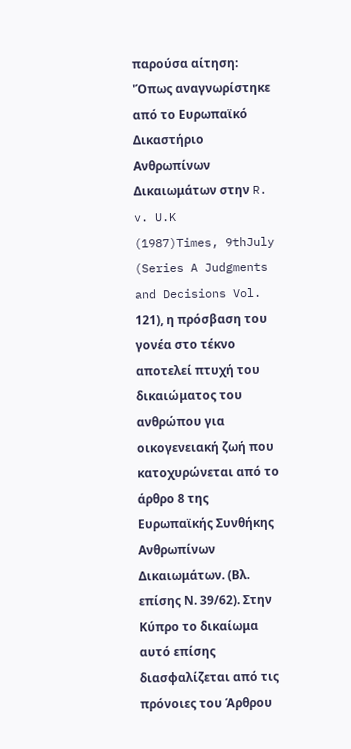παρούσα αίτηση: 'Όπως αναγνωρίστηκε από το Ευρωπαϊκό Δικαστήριο Ανθρωπίνων Δικαιωμάτων στην R. v. U.K
(1987)Times, 9thJuly (Series A Judgments and Decisions Vol. 121), η πρόσβαση του γονέα στο τέκνο αποτελεί πτυχή του δικαιώματος του ανθρώπου για οικογενειακή ζωή που κατοχυρώνεται από το άρθρο 8 της Ευρωπαϊκής Συνθήκης Ανθρωπίνων Δικαιωμάτων. (Βλ. επίσης Ν. 39/62). Στην Κύπρο το δικαίωμα αυτό επίσης διασφαλίζεται από τις πρόνοιες του Άρθρου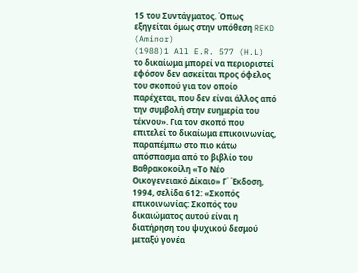15 του Συντάγματος. Όπως εξηγείται όμως στην υπόθεση REKD (Aminor)
(1988)1 All E.R. 577 (H.L) το δικαίωμα μπορεί να περιοριστεί εφόσον δεν ασκείται προς όφελος του σκοπού για τον οποίο παρέχεται, που δεν είναι άλλος από την συμβολή στην ευημερία του τέκνου». Για τον σκοπό που επιτελεί το δικαίωμα επικοινωνίας, παραπέμπω στο πιο κάτω απόσπασμα από το βιβλίο του Βαθρακοκοίλη «Το Νέο Οικογενειακό Δίκαιο» Γ΄ ΄Εκδοση, 1994, σελίδα 612: «Σκοπός επικοινωνίας: Σκοπός του δικαιώματος αυτού είναι η διατήρηση του ψυχικού δεσμού μεταξύ γονέα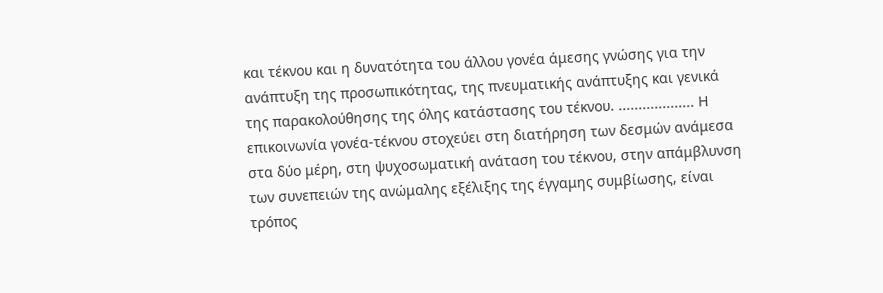και τέκνου και η δυνατότητα του άλλου γονέα άμεσης γνώσης για την ανάπτυξη της προσωπικότητας, της πνευματικής ανάπτυξης και γενικά της παρακολούθησης της όλης κατάστασης του τέκνου. ................... Η επικοινωνία γονέα-τέκνου στοχεύει στη διατήρηση των δεσμών ανάμεσα στα δύο μέρη, στη ψυχοσωματική ανάταση του τέκνου, στην απάμβλυνση των συνεπειών της ανώμαλης εξέλιξης της έγγαμης συμβίωσης, είναι τρόπος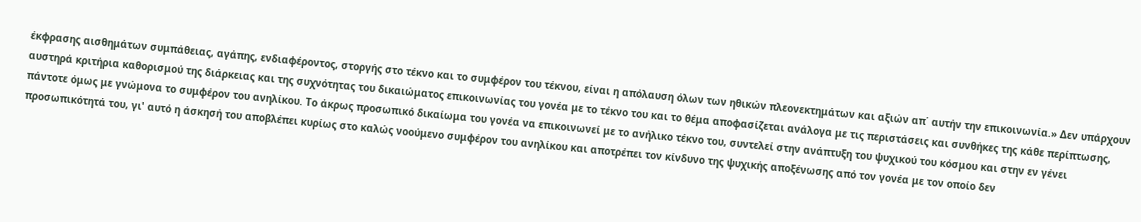έκφρασης αισθημάτων συμπάθειας, αγάπης, ενδιαφέροντος, στοργής στο τέκνο και το συμφέρον του τέκνου, είναι η απόλαυση όλων των ηθικών πλεονεκτημάτων και αξιών απ΄ αυτήν την επικοινωνία.» Δεν υπάρχουν αυστηρά κριτήρια καθορισμού της διάρκειας και της συχνότητας του δικαιώματος επικοινωνίας του γονέα με το τέκνο του και το θέμα αποφασίζεται ανάλογα με τις περιστάσεις και συνθήκες της κάθε περίπτωσης, πάντοτε όμως με γνώμονα το συμφέρον του ανηλίκου. Το άκρως προσωπικό δικαίωμα του γονέα να επικοινωνεί με το ανήλικο τέκνο του, συντελεί στην ανάπτυξη του ψυχικού του κόσμου και στην εν γένει προσωπικότητά του, γι' αυτό η άσκησή του αποβλέπει κυρίως στο καλώς νοούμενο συμφέρον του ανηλίκου και αποτρέπει τον κίνδυνο της ψυχικής αποξένωσης από τον γονέα με τον οποίο δεν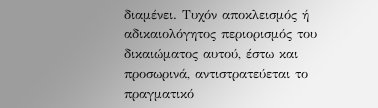διαμένει. Τυχόν αποκλεισμός ή αδικαιολόγητος περιορισμός του δικαιώματος αυτού, έστω και προσωρινά, αντιστρατεύεται το πραγματικό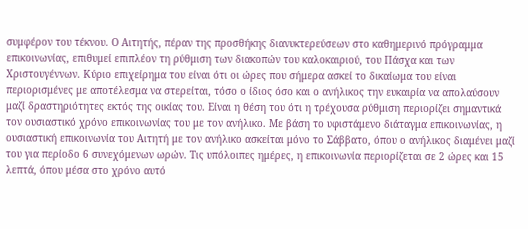συμφέρον του τέκνου. Ο Αιτητής, πέραν της προσθήκης διανυκτερεύσεων στο καθημερινό πρόγραμμα επικοινωνίας, επιθυμεί επιπλέον τη ρύθμιση των διακοπών του καλοκαιριού, του Πάσχα και των Χριστουγέννων. Κύριο επιχείρημα του είναι ότι οι ώρες που σήμερα ασκεί το δικαίωμα του είναι περιορισμένες με αποτέλεσμα να στερείται, τόσο ο ίδιος όσο και ο ανήλικος την ευκαιρία να απολαύσουν μαζί δραστηριότητες εκτός της οικίας του. Είναι η θέση του ότι η τρέχουσα ρύθμιση περιορίζει σημαντικά τον ουσιαστικό χρόνο επικοινωνίας του με τον ανήλικο. Με βάση το υφιστάμενο διάταγμα επικοινωνίας, η ουσιαστική επικοινωνία του Αιτητή με τον ανήλικο ασκείται μόνο το Σάββατο, όπου ο ανήλικος διαμένει μαζί του για περίοδο 6 συνεχόμενων ωρών. Τις υπόλοιπες ημέρες, η επικοινωνία περιορίζεται σε 2 ώρες και 15 λεπτά, όπου μέσα στο χρόνο αυτό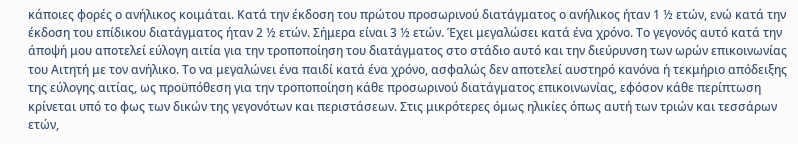κάποιες φορές ο ανήλικος κοιμάται. Κατά την έκδοση του πρώτου προσωρινού διατάγματος ο ανήλικος ήταν 1 ½ ετών, ενώ κατά την έκδοση του επίδικου διατάγματος ήταν 2 ½ ετών. Σήμερα είναι 3 ½ ετών. Έχει μεγαλώσει κατά ένα χρόνο. Το γεγονός αυτό κατά την άποψή μου αποτελεί εύλογη αιτία για την τροποποίηση του διατάγματος στο στάδιο αυτό και την διεύρυνση των ωρών επικοινωνίας του Αιτητή με τον ανήλικο. Το να μεγαλώνει ένα παιδί κατά ένα χρόνο, ασφαλώς δεν αποτελεί αυστηρό κανόνα ή τεκμήριο απόδειξης της εύλογης αιτίας, ως προϋπόθεση για την τροποποίηση κάθε προσωρινού διατάγματος επικοινωνίας, εφόσον κάθε περίπτωση κρίνεται υπό το φως των δικών της γεγονότων και περιστάσεων. Στις μικρότερες όμως ηλικίες όπως αυτή των τριών και τεσσάρων ετών,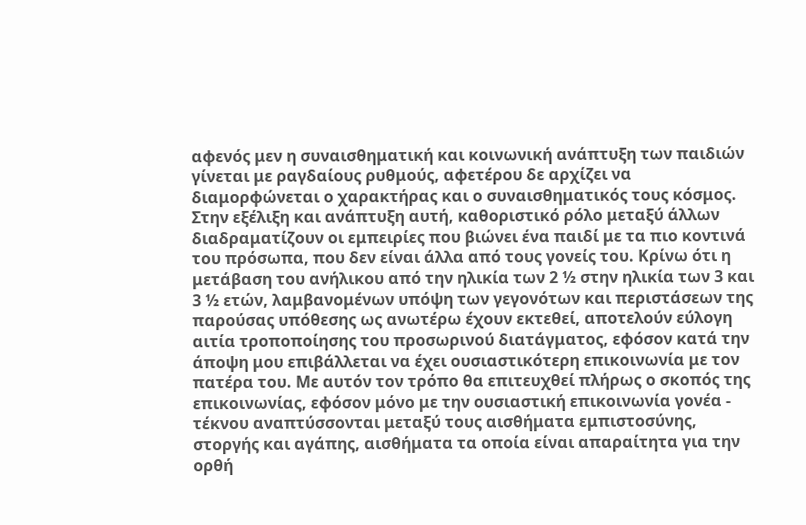αφενός μεν η συναισθηματική και κοινωνική ανάπτυξη των παιδιών γίνεται με ραγδαίους ρυθμούς, αφετέρου δε αρχίζει να διαμορφώνεται ο χαρακτήρας και ο συναισθηματικός τους κόσμος. Στην εξέλιξη και ανάπτυξη αυτή, καθοριστικό ρόλο μεταξύ άλλων διαδραματίζουν οι εμπειρίες που βιώνει ένα παιδί με τα πιο κοντινά του πρόσωπα, που δεν είναι άλλα από τους γονείς του. Κρίνω ότι η μετάβαση του ανήλικου από την ηλικία των 2 ½ στην ηλικία των 3 και 3 ½ ετών, λαμβανομένων υπόψη των γεγονότων και περιστάσεων της παρούσας υπόθεσης ως ανωτέρω έχουν εκτεθεί, αποτελούν εύλογη αιτία τροποποίησης του προσωρινού διατάγματος, εφόσον κατά την άποψη μου επιβάλλεται να έχει ουσιαστικότερη επικοινωνία με τον πατέρα του. Με αυτόν τον τρόπο θα επιτευχθεί πλήρως ο σκοπός της επικοινωνίας, εφόσον μόνο με την ουσιαστική επικοινωνία γονέα - τέκνου αναπτύσσονται μεταξύ τους αισθήματα εμπιστοσύνης, στοργής και αγάπης, αισθήματα τα οποία είναι απαραίτητα για την ορθή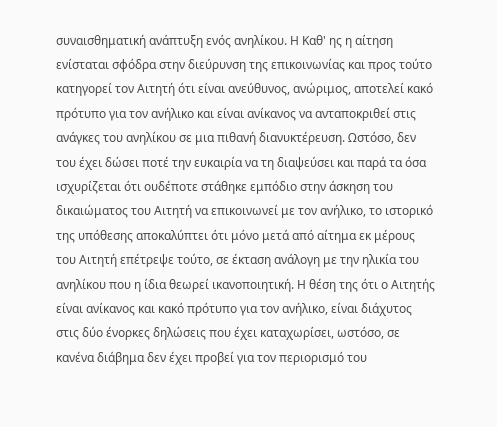συναισθηματική ανάπτυξη ενός ανηλίκου. Η Καθ' ης η αίτηση ενίσταται σφόδρα στην διεύρυνση της επικοινωνίας και προς τούτο κατηγορεί τον Αιτητή ότι είναι ανεύθυνος, ανώριμος, αποτελεί κακό πρότυπο για τον ανήλικο και είναι ανίκανος να ανταποκριθεί στις ανάγκες του ανηλίκου σε μια πιθανή διανυκτέρευση. Ωστόσο, δεν του έχει δώσει ποτέ την ευκαιρία να τη διαψεύσει και παρά τα όσα ισχυρίζεται ότι ουδέποτε στάθηκε εμπόδιο στην άσκηση του δικαιώματος του Αιτητή να επικοινωνεί με τον ανήλικο, το ιστορικό της υπόθεσης αποκαλύπτει ότι μόνο μετά από αίτημα εκ μέρους του Αιτητή επέτρεψε τούτο, σε έκταση ανάλογη με την ηλικία του ανηλίκου που η ίδια θεωρεί ικανοποιητική. Η θέση της ότι ο Αιτητής είναι ανίκανος και κακό πρότυπο για τον ανήλικο, είναι διάχυτος στις δύο ένορκες δηλώσεις που έχει καταχωρίσει, ωστόσο, σε κανένα διάβημα δεν έχει προβεί για τον περιορισμό του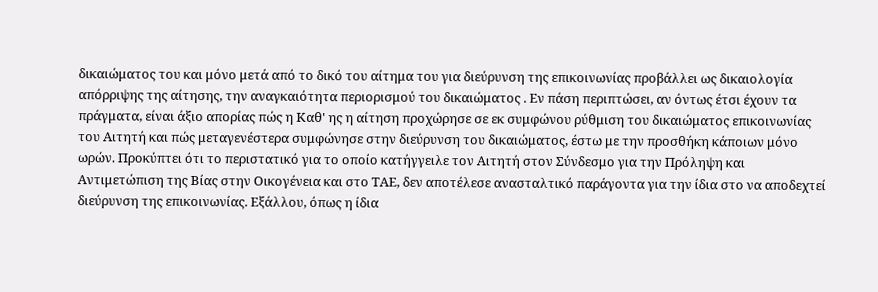δικαιώματος του και μόνο μετά από το δικό του αίτημα του για διεύρυνση της επικοινωνίας προβάλλει ως δικαιολογία απόρριψης της αίτησης, την αναγκαιότητα περιορισμού του δικαιώματος . Εν πάση περιπτώσει, αν όντως έτσι έχουν τα πράγματα, είναι άξιο απορίας πώς η Καθ' ης η αίτηση προχώρησε σε εκ συμφώνου ρύθμιση του δικαιώματος επικοινωνίας του Αιτητή και πώς μεταγενέστερα συμφώνησε στην διεύρυνση του δικαιώματος, έστω με την προσθήκη κάποιων μόνο ωρών. Προκύπτει ότι το περιστατικό για το οποίο κατήγγειλε τον Αιτητή στον Σύνδεσμο για την Πρόληψη και Αντιμετώπιση της Βίας στην Οικογένεια και στο ΤΑΕ, δεν αποτέλεσε ανασταλτικό παράγοντα για την ίδια στο να αποδεχτεί διεύρυνση της επικοινωνίας. Εξάλλου, όπως η ίδια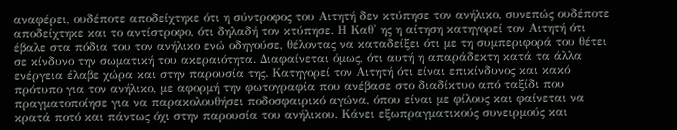αναφέρει, ουδέποτε αποδείχτηκε ότι η σύντροφος του Αιτητή δεν κτύπησε τον ανήλικο, συνεπώς ουδέποτε αποδείχτηκε και το αντίστροφο, ότι δηλαδή τον κτύπησε. Η Καθ' ης η αίτηση κατηγορεί τον Αιτητή ότι έβαλε στα πόδια του τον ανήλικο ενώ οδηγούσε, θέλοντας να καταδείξει ότι με τη συμπεριφορά του θέτει σε κίνδυνο την σωματική του ακεραιότητα. Διαφαίνεται όμως, ότι αυτή η απαράδεκτη κατά τα άλλα ενέργεια έλαβε χώρα και στην παρουσία της. Κατηγορεί τον Αιτητή ότι είναι επικίνδυνος και κακό πρότυπο για τον ανήλικο, με αφορμή την φωτογραφία που ανέβασε στο διαδίκτυο από ταξίδι που πραγματοποίησε για να παρακολουθήσει ποδοσφαιρικό αγώνα, όπου είναι με φίλους και φαίνεται να κρατά ποτό και πάντως όχι στην παρουσία του ανήλικου. Κάνει εξωπραγματικούς συνειρμούς και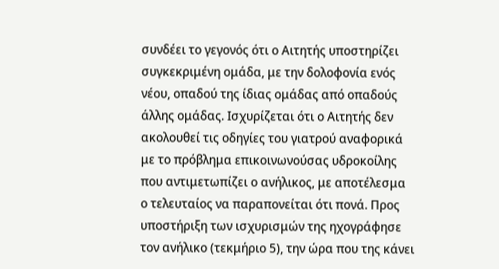συνδέει το γεγονός ότι ο Αιτητής υποστηρίζει συγκεκριμένη ομάδα, με την δολοφονία ενός νέου, οπαδού της ίδιας ομάδας από οπαδούς άλλης ομάδας. Ισχυρίζεται ότι ο Αιτητής δεν ακολουθεί τις οδηγίες του γιατρού αναφορικά με το πρόβλημα επικοινωνούσας υδροκοίλης που αντιμετωπίζει ο ανήλικος, με αποτέλεσμα ο τελευταίος να παραπονείται ότι πονά. Προς υποστήριξη των ισχυρισμών της ηχογράφησε τον ανήλικο (τεκμήριο 5), την ώρα που της κάνει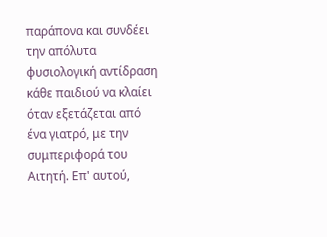παράπονα και συνδέει την απόλυτα φυσιολογική αντίδραση κάθε παιδιού να κλαίει όταν εξετάζεται από ένα γιατρό, με την συμπεριφορά του Αιτητή. Επ' αυτού,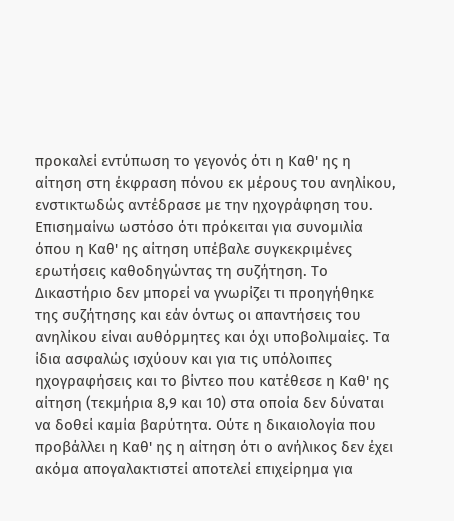προκαλεί εντύπωση το γεγονός ότι η Καθ' ης η αίτηση στη έκφραση πόνου εκ μέρους του ανηλίκου, ενστικτωδώς αντέδρασε με την ηχογράφηση του. Επισημαίνω ωστόσο ότι πρόκειται για συνομιλία όπου η Καθ' ης αίτηση υπέβαλε συγκεκριμένες ερωτήσεις καθοδηγώντας τη συζήτηση. Το Δικαστήριο δεν μπορεί να γνωρίζει τι προηγήθηκε της συζήτησης και εάν όντως οι απαντήσεις του ανηλίκου είναι αυθόρμητες και όχι υποβολιμαίες. Τα ίδια ασφαλώς ισχύουν και για τις υπόλοιπες ηχογραφήσεις και το βίντεο που κατέθεσε η Καθ' ης αίτηση (τεκμήρια 8,9 και 10) στα οποία δεν δύναται να δοθεί καμία βαρύτητα. Ούτε η δικαιολογία που προβάλλει η Καθ' ης η αίτηση ότι ο ανήλικος δεν έχει ακόμα απογαλακτιστεί αποτελεί επιχείρημα για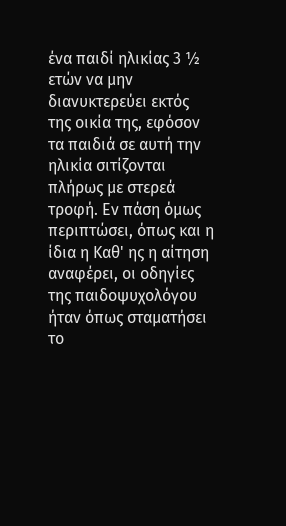ένα παιδί ηλικίας 3 ½ ετών να μην διανυκτερεύει εκτός της οικία της, εφόσον τα παιδιά σε αυτή την ηλικία σιτίζονται πλήρως με στερεά τροφή. Εν πάση όμως περιπτώσει, όπως και η ίδια η Καθ' ης η αίτηση αναφέρει, οι οδηγίες της παιδοψυχολόγου ήταν όπως σταματήσει το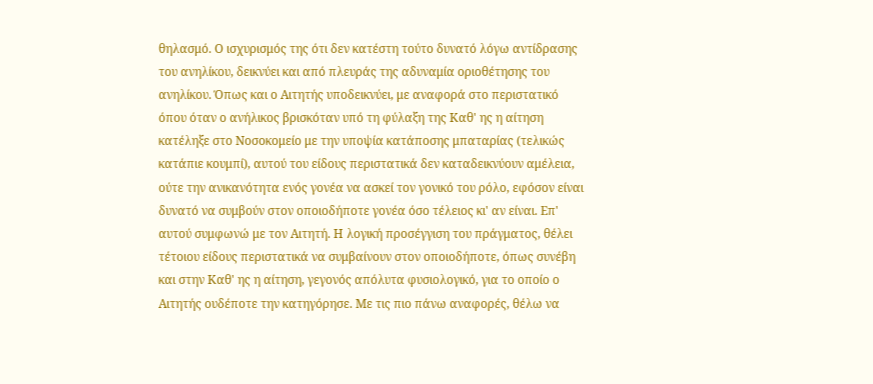θηλασμό. Ο ισχυρισμός της ότι δεν κατέστη τούτο δυνατό λόγω αντίδρασης του ανηλίκου, δεικνύει και από πλευράς της αδυναμία οριοθέτησης του ανηλίκου. Όπως και ο Αιτητής υποδεικνύει, με αναφορά στο περιστατικό όπου όταν ο ανήλικος βρισκόταν υπό τη φύλαξη της Καθ' ης η αίτηση κατέληξε στο Νοσοκομείο με την υποψία κατάποσης μπαταρίας (τελικώς κατάπιε κουμπί), αυτού του είδους περιστατικά δεν καταδεικνύουν αμέλεια, ούτε την ανικανότητα ενός γονέα να ασκεί τον γονικό του ρόλο, εφόσον είναι δυνατό να συμβούν στον οποιοδήποτε γονέα όσο τέλειος κι' αν είναι. Επ' αυτού συμφωνώ με τον Αιτητή. Η λογική προσέγγιση του πράγματος, θέλει τέτοιου είδους περιστατικά να συμβαίνουν στον οποιοδήποτε, όπως συνέβη και στην Καθ' ης η αίτηση, γεγονός απόλυτα φυσιολογικό, για το οποίο ο Αιτητής ουδέποτε την κατηγόρησε. Με τις πιο πάνω αναφορές, θέλω να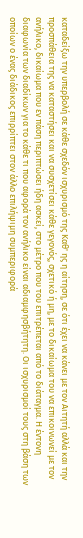καταδείξω την υπερβολή σε κάθε σχεδόν ισχυρισμό της Καθ' ης η αίτηση, σε ότι έχει να κάνει με τον Αιτητή αλλά και την προσπάθεια της να καταστήσει και να συσχετίσει κάθε γεγονός, σχετικό ή μη, με το δικαίωμα του να επικοινωνεί με τον ανήλικο, δικαίωμα που εν πάση περιπτώσει ήδη ασκεί, στο μέτρο που του επιτρέπεται από το διάταγμα. Η έντονη διαφωνία των διαδίκων για το κάθε τι που αφορά τον ανήλικο είναι αδιαμφησβήτητη. Οι ισχυρισμοί τους στη βάση των οποίων ο ένας διάδικος επιρρίπτει στον άλλο επιλήψιμη συμπεριφορά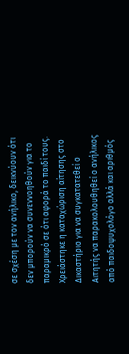σε σχέση με τον ανήλικο, δεικνύουν ότι δεν μπορούν να συνεννοηθούν για το παραμικρό σε ότι αφορά το παιδί τους. Χρειάστηκε η καταχώριση αίτησης στο Δικαστήριο για να συγκατατεθεί ο Αιτητής να παρακολουθηθεί ο ανήλικος από παιδοψυχολόγο αλλά και αριθμός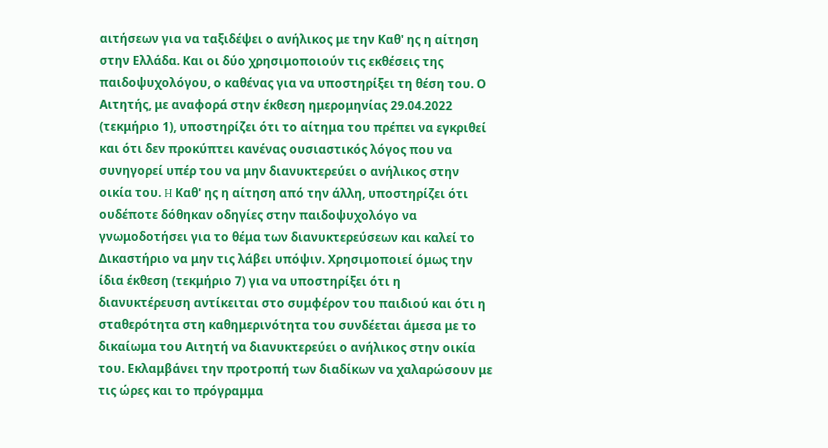αιτήσεων για να ταξιδέψει ο ανήλικος με την Καθ' ης η αίτηση στην Ελλάδα. Και οι δύο χρησιμοποιούν τις εκθέσεις της παιδοψυχολόγου, ο καθένας για να υποστηρίξει τη θέση του. Ο Αιτητής, με αναφορά στην έκθεση ημερομηνίας 29.04.2022 (τεκμήριο 1), υποστηρίζει ότι το αίτημα του πρέπει να εγκριθεί και ότι δεν προκύπτει κανένας ουσιαστικός λόγος που να συνηγορεί υπέρ του να μην διανυκτερεύει ο ανήλικος στην οικία του. H Καθ' ης η αίτηση από την άλλη, υποστηρίζει ότι ουδέποτε δόθηκαν οδηγίες στην παιδοψυχολόγο να γνωμοδοτήσει για το θέμα των διανυκτερεύσεων και καλεί το Δικαστήριο να μην τις λάβει υπόψιν. Χρησιμοποιεί όμως την ίδια έκθεση (τεκμήριο 7) για να υποστηρίξει ότι η διανυκτέρευση αντίκειται στο συμφέρον του παιδιού και ότι η σταθερότητα στη καθημερινότητα του συνδέεται άμεσα με το δικαίωμα του Αιτητή να διανυκτερεύει ο ανήλικος στην οικία του. Εκλαμβάνει την προτροπή των διαδίκων να χαλαρώσουν με τις ώρες και το πρόγραμμα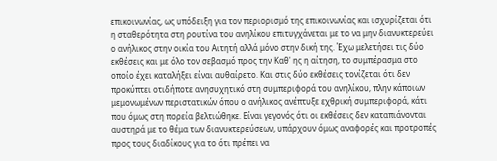επικοινωνίας, ως υπόδειξη για τον περιορισμό της επικοινωνίας και ισχυρίζεται ότι η σταθερότητα στη ρουτίνα του ανηλίκου επιτυγχάνεται με το να μην διανυκτερεύει ο ανήλικος στην οικία του Αιτητή αλλά μόνο στην δική της. Έχω μελετήσει τις δύο εκθέσεις και με όλο τον σεβασμό προς την Καθ' ης η αίτηση, το συμπέρασμα στο οποίο έχει καταλήξει είναι αυθαίρετο. Και στις δύο εκθέσεις τονίζεται ότι δεν προκύπτει οτιδήποτε ανησυχητικό στη συμπεριφορά του ανηλίκου, πλην κάποιων μεμονωμένων περιστατικών όπου ο ανήλικος ανέπτυξε εχθρική συμπεριφορά, κάτι που όμως στη πορεία βελτιώθηκε. Είναι γεγονός ότι οι εκθέσεις δεν καταπιάνονται αυστηρά με το θέμα των διανυκτερεύσεων, υπάρχουν όμως αναφορές και προτροπές προς τους διαδίκους για το ότι πρέπει να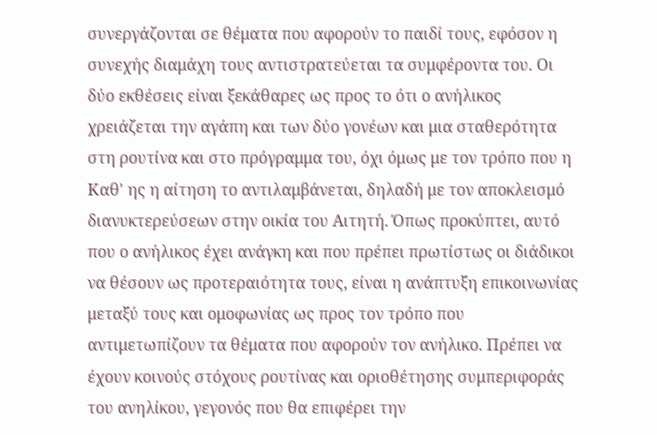συνεργάζονται σε θέματα που αφορούν το παιδί τους, εφόσον η συνεχής διαμάχη τους αντιστρατεύεται τα συμφέροντα του. Οι δύο εκθέσεις είναι ξεκάθαρες ως προς το ότι ο ανήλικος χρειάζεται την αγάπη και των δύο γονέων και μια σταθερότητα στη ρουτίνα και στο πρόγραμμα του, όχι όμως με τον τρόπο που η Καθ' ης η αίτηση το αντιλαμβάνεται, δηλαδή με τον αποκλεισμό διανυκτερεύσεων στην οικία του Αιτητή. Όπως προκύπτει, αυτό που ο ανήλικος έχει ανάγκη και που πρέπει πρωτίστως οι διάδικοι να θέσουν ως προτεραιότητα τους, είναι η ανάπτυξη επικοινωνίας μεταξύ τους και ομοφωνίας ως προς τον τρόπο που αντιμετωπίζουν τα θέματα που αφορούν τον ανήλικο. Πρέπει να έχουν κοινούς στόχους ρουτίνας και οριοθέτησης συμπεριφοράς του ανηλίκου, γεγονός που θα επιφέρει την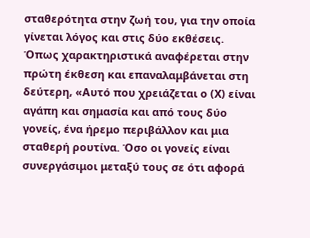σταθερότητα στην ζωή του, για την οποία γίνεται λόγος και στις δύο εκθέσεις. Όπως χαρακτηριστικά αναφέρεται στην πρώτη έκθεση και επαναλαμβάνεται στη δεύτερη, «Αυτό που χρειάζεται ο (Χ) είναι αγάπη και σημασία και από τους δύο γονείς, ένα ήρεμο περιβάλλον και μια σταθερή ρουτίνα. Όσο οι γονείς είναι συνεργάσιμοι μεταξύ τους σε ότι αφορά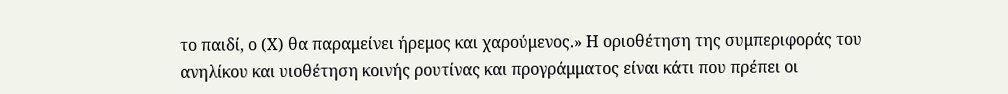το παιδί, ο (Χ) θα παραμείνει ήρεμος και χαρούμενος.» Η οριοθέτηση της συμπεριφοράς του ανηλίκου και υιοθέτηση κοινής ρουτίνας και προγράμματος είναι κάτι που πρέπει οι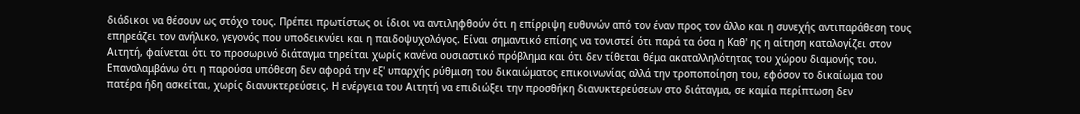διάδικοι να θέσουν ως στόχο τους. Πρέπει πρωτίστως οι ίδιοι να αντιληφθούν ότι η επίρριψη ευθυνών από τον έναν προς τον άλλο και η συνεχής αντιπαράθεση τους επηρεάζει τον ανήλικο, γεγονός που υποδεικνύει και η παιδοψυχολόγος. Είναι σημαντικό επίσης να τονιστεί ότι παρά τα όσα η Καθ' ης η αίτηση καταλογίζει στον Αιτητή, φαίνεται ότι το προσωρινό διάταγμα τηρείται χωρίς κανένα ουσιαστικό πρόβλημα και ότι δεν τίθεται θέμα ακαταλληλότητας του χώρου διαμονής του. Επαναλαμβάνω ότι η παρούσα υπόθεση δεν αφορά την εξ' υπαρχής ρύθμιση του δικαιώματος επικοινωνίας αλλά την τροποποίηση του, εφόσον το δικαίωμα του πατέρα ήδη ασκείται, χωρίς διανυκτερεύσεις. Η ενέργεια του Αιτητή να επιδιώξει την προσθήκη διανυκτερεύσεων στο διάταγμα, σε καμία περίπτωση δεν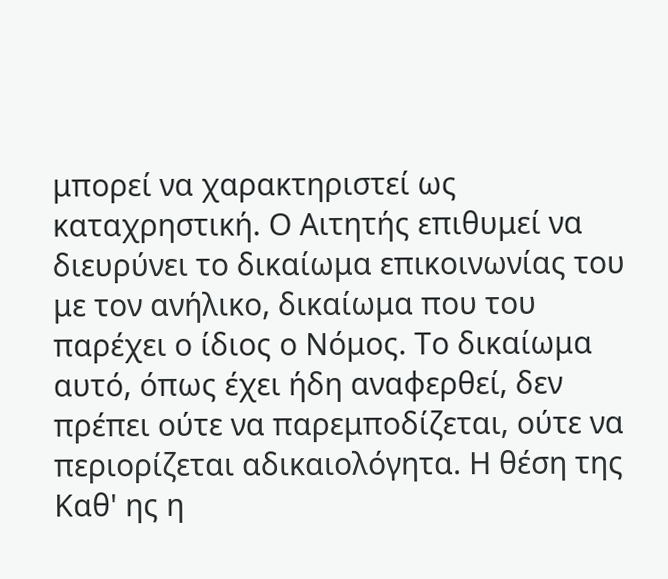μπορεί να χαρακτηριστεί ως καταχρηστική. Ο Αιτητής επιθυμεί να διευρύνει το δικαίωμα επικοινωνίας του με τον ανήλικο, δικαίωμα που του παρέχει ο ίδιος ο Νόμος. Το δικαίωμα αυτό, όπως έχει ήδη αναφερθεί, δεν πρέπει ούτε να παρεμποδίζεται, ούτε να περιορίζεται αδικαιολόγητα. Η θέση της Καθ' ης η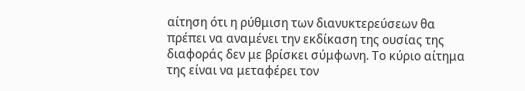αίτηση ότι η ρύθμιση των διανυκτερεύσεων θα πρέπει να αναμένει την εκδίκαση της ουσίας της διαφοράς δεν με βρίσκει σύμφωνη. Το κύριο αίτημα της είναι να μεταφέρει τον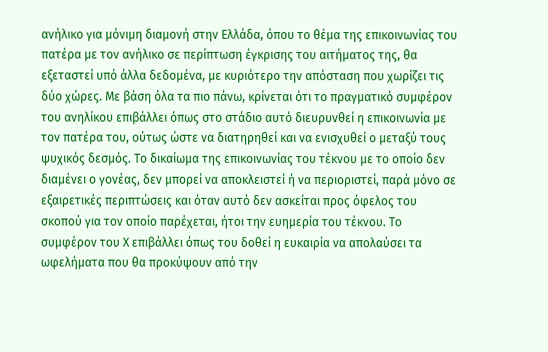ανήλικο για μόνιμη διαμονή στην Ελλάδα, όπου το θέμα της επικοινωνίας του πατέρα με τον ανήλικο σε περίπτωση έγκρισης του αιτήματος της, θα εξεταστεί υπό άλλα δεδομένα, με κυριότερο την απόσταση που χωρίζει τις δύο χώρες. Με βάση όλα τα πιο πάνω, κρίνεται ότι το πραγματικό συμφέρον του ανηλίκου επιβάλλει όπως στο στάδιο αυτό διευρυνθεί η επικοινωνία με τον πατέρα του, ούτως ώστε να διατηρηθεί και να ενισχυθεί ο μεταξύ τους ψυχικός δεσμός. Το δικαίωμα της επικοινωνίας του τέκνου με το οποίο δεν διαμένει ο γονέας, δεν μπορεί να αποκλειστεί ή να περιοριστεί, παρά μόνο σε εξαιρετικές περιπτώσεις και όταν αυτό δεν ασκείται προς όφελος του σκοπού για τον οποίο παρέχεται, ήτοι την ευημερία του τέκνου. Το συμφέρον του Χ επιβάλλει όπως του δοθεί η ευκαιρία να απολαύσει τα ωφελήματα που θα προκύψουν από την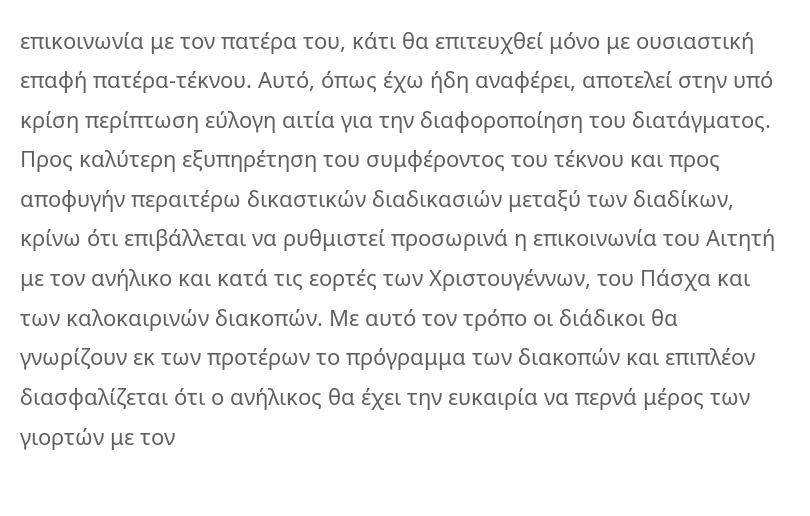επικοινωνία με τον πατέρα του, κάτι θα επιτευχθεί μόνο με ουσιαστική επαφή πατέρα-τέκνου. Αυτό, όπως έχω ήδη αναφέρει, αποτελεί στην υπό κρίση περίπτωση εύλογη αιτία για την διαφοροποίηση του διατάγματος. Προς καλύτερη εξυπηρέτηση του συμφέροντος του τέκνου και προς αποφυγήν περαιτέρω δικαστικών διαδικασιών μεταξύ των διαδίκων, κρίνω ότι επιβάλλεται να ρυθμιστεί προσωρινά η επικοινωνία του Αιτητή με τον ανήλικο και κατά τις εορτές των Χριστουγέννων, του Πάσχα και των καλοκαιρινών διακοπών. Με αυτό τον τρόπο οι διάδικοι θα γνωρίζουν εκ των προτέρων το πρόγραμμα των διακοπών και επιπλέον διασφαλίζεται ότι ο ανήλικος θα έχει την ευκαιρία να περνά μέρος των γιορτών με τον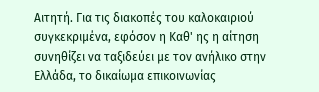Αιτητή. Για τις διακοπές του καλοκαιριού συγκεκριμένα, εφόσον η Καθ' ης η αίτηση συνηθίζει να ταξιδεύει με τον ανήλικο στην Ελλάδα, το δικαίωμα επικοινωνίας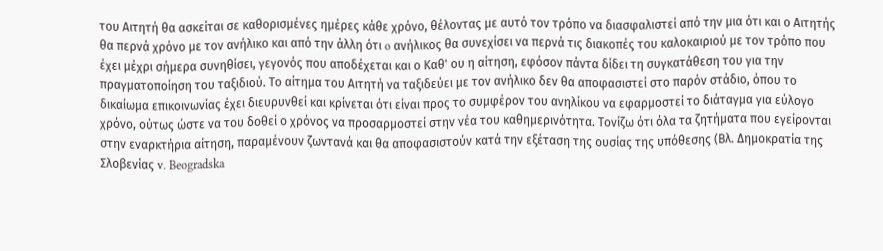του Αιτητή θα ασκείται σε καθορισμένες ημέρες κάθε χρόνο, θέλοντας με αυτό τον τρόπο να διασφαλιστεί από την μια ότι και ο Αιτητής θα περνά χρόνο με τον ανήλικο και από την άλλη ότι o ανήλικος θα συνεχίσει να περνά τις διακοπές του καλοκαιριού με τον τρόπο που έχει μέχρι σήμερα συνηθίσει, γεγονός που αποδέχεται και ο Καθ' ου η αίτηση, εφόσον πάντα δίδει τη συγκατάθεση του για την πραγματοποίηση του ταξιδιού. Το αίτημα του Αιτητή να ταξιδεύει με τον ανήλικο δεν θα αποφασιστεί στο παρόν στάδιο, όπου το δικαίωμα επικοινωνίας έχει διευρυνθεί και κρίνεται ότι είναι προς το συμφέρον του ανηλίκου να εφαρμοστεί το διάταγμα για εύλογο χρόνο, ούτως ώστε να του δοθεί ο χρόνος να προσαρμοστεί στην νέα του καθημερινότητα. Τονίζω ότι όλα τα ζητήματα που εγείρονται στην εναρκτήρια αίτηση, παραμένουν ζωντανά και θα αποφασιστούν κατά την εξέταση της ουσίας της υπόθεσης (Βλ. Δημοκρατία της Σλοβενίας v. Beogradska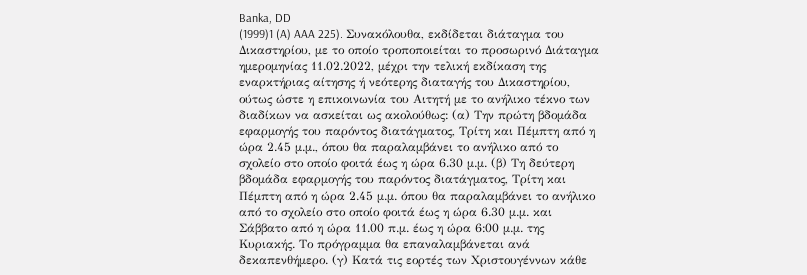Banka, DD
(1999)1 (A) AAA 225). Συνακόλουθα, εκδίδεται διάταγμα του Δικαστηρίου, με το οποίο τροποποιείται το προσωρινό Διάταγμα ημερομηνίας 11.02.2022, μέχρι την τελική εκδίκαση της εναρκτήριας αίτησης ή νεότερης διαταγής του Δικαστηρίου, ούτως ώστε η επικοινωνία του Αιτητή με το ανήλικο τέκνο των διαδίκων να ασκείται ως ακολούθως: (α) Την πρώτη βδομάδα εφαρμογής του παρόντος διατάγματος, Τρίτη και Πέμπτη από η ώρα 2.45 μ.μ., όπου θα παραλαμβάνει το ανήλικο από το σχολείο στο οποίο φοιτά έως η ώρα 6.30 μ.μ. (β) Τη δεύτερη βδομάδα εφαρμογής του παρόντος διατάγματος, Τρίτη και Πέμπτη από η ώρα 2.45 μ.μ. όπου θα παραλαμβάνει το ανήλικο από το σχολείο στο οποίο φοιτά έως η ώρα 6.30 μ.μ. και Σάββατο από η ώρα 11.00 π.μ. έως η ώρα 6:00 μ.μ. της Κυριακής. Το πρόγραμμα θα επαναλαμβάνεται ανά δεκαπενθήμερο. (γ) Κατά τις εορτές των Χριστουγέννων κάθε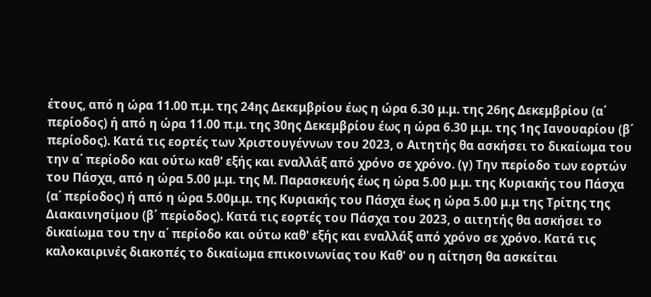έτους, από η ώρα 11.00 π.μ. της 24ης Δεκεμβρίου έως η ώρα 6.30 μ.μ. της 26ης Δεκεμβρίου (α΄ περίοδος) ή από η ώρα 11.00 π.μ. της 30ης Δεκεμβρίου έως η ώρα 6.30 μ.μ. της 1ης Ιανουαρίου (β΄ περίοδος). Κατά τις εορτές των Χριστουγέννων του 2023, ο Αιτητής θα ασκήσει το δικαίωμα του την α΄ περίοδο και ούτω καθ' εξής και εναλλάξ από χρόνο σε χρόνο. (γ) Την περίοδο των εορτών του Πάσχα, από η ώρα 5.00 μ.μ. της Μ. Παρασκευής έως η ώρα 5.00 μ.μ. της Κυριακής του Πάσχα (α΄ περίοδος) ή από η ώρα 5.00μ.μ. της Κυριακής του Πάσχα έως η ώρα 5.00 μ.μ της Τρίτης της Διακαινησίμου (β΄ περίοδος). Κατά τις εορτές του Πάσχα του 2023, ο αιτητής θα ασκήσει το δικαίωμα του την α΄ περίοδο και ούτω καθ' εξής και εναλλάξ από χρόνο σε χρόνο. Κατά τις καλοκαιρινές διακοπές το δικαίωμα επικοινωνίας του Καθ' ου η αίτηση θα ασκείται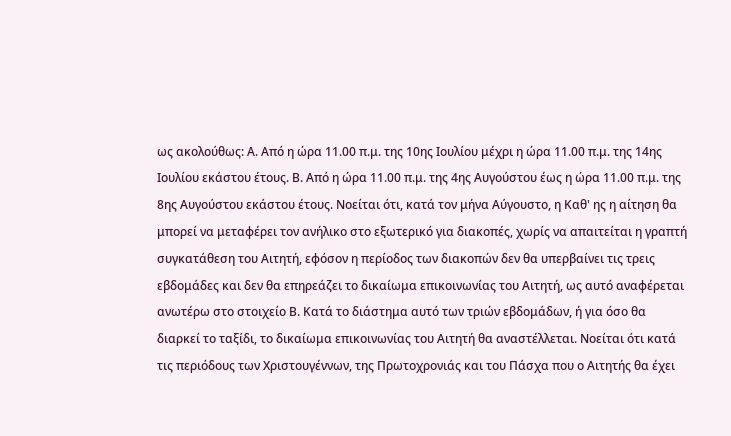ως ακολούθως: Α. Από η ώρα 11.00 π.μ. της 10ης Ιουλίου μέχρι η ώρα 11.00 π.μ. της 14ης Ιουλίου εκάστου έτους. Β. Από η ώρα 11.00 π.μ. της 4ης Αυγούστου έως η ώρα 11.00 π.μ. της 8ης Αυγούστου εκάστου έτους. Νοείται ότι, κατά τον μήνα Αύγουστο, η Καθ' ης η αίτηση θα μπορεί να μεταφέρει τον ανήλικο στο εξωτερικό για διακοπές, χωρίς να απαιτείται η γραπτή συγκατάθεση του Αιτητή, εφόσον η περίοδος των διακοπών δεν θα υπερβαίνει τις τρεις εβδομάδες και δεν θα επηρεάζει το δικαίωμα επικοινωνίας του Αιτητή, ως αυτό αναφέρεται ανωτέρω στο στοιχείο Β. Κατά το διάστημα αυτό των τριών εβδομάδων, ή για όσο θα διαρκεί το ταξίδι, το δικαίωμα επικοινωνίας του Αιτητή θα αναστέλλεται. Νοείται ότι κατά τις περιόδους των Χριστουγέννων, της Πρωτοχρονιάς και του Πάσχα που ο Αιτητής θα έχει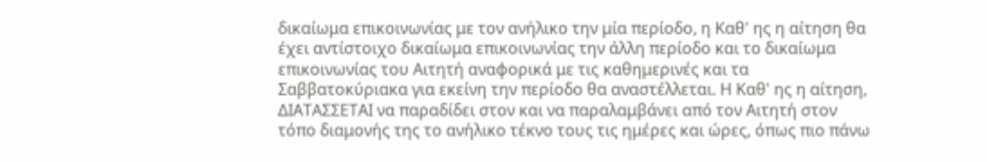δικαίωμα επικοινωνίας με τον ανήλικο την μία περίοδο, η Καθ' ης η αίτηση θα έχει αντίστοιχο δικαίωμα επικοινωνίας την άλλη περίοδο και το δικαίωμα επικοινωνίας του Αιτητή αναφορικά με τις καθημερινές και τα Σαββατοκύριακα για εκείνη την περίοδο θα αναστέλλεται. Η Καθ' ης η αίτηση, ΔΙΑΤΑΣΣΕΤΑΙ να παραδίδει στον και να παραλαμβάνει από τον Αιτητή στον τόπο διαμονής της το ανήλικο τέκνο τους τις ημέρες και ώρες, όπως πιο πάνω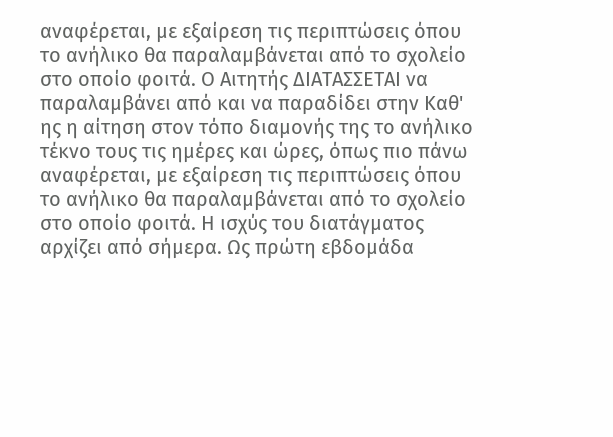αναφέρεται, με εξαίρεση τις περιπτώσεις όπου το ανήλικο θα παραλαμβάνεται από το σχολείο στο οποίο φοιτά. Ο Αιτητής ΔΙΑΤΑΣΣΕΤΑΙ να παραλαμβάνει από και να παραδίδει στην Καθ' ης η αίτηση στον τόπο διαμονής της το ανήλικο τέκνο τους τις ημέρες και ώρες, όπως πιο πάνω αναφέρεται, με εξαίρεση τις περιπτώσεις όπου το ανήλικο θα παραλαμβάνεται από το σχολείο στο οποίο φοιτά. Η ισχύς του διατάγματος αρχίζει από σήμερα. Ως πρώτη εβδομάδα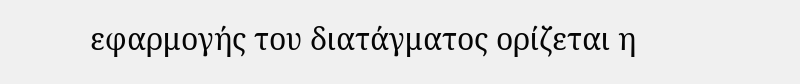εφαρμογής του διατάγματος ορίζεται η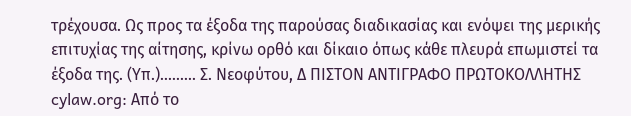τρέχουσα. Ως προς τα έξοδα της παρούσας διαδικασίας και ενόψει της μερικής επιτυχίας της αίτησης, κρίνω ορθό και δίκαιο όπως κάθε πλευρά επωμιστεί τα έξοδα της. (Υπ.)......... Σ. Νεοφύτου, Δ ΠΙΣΤΟΝ ΑΝΤΙΓΡΑΦΟ ΠΡΩΤΟΚΟΛΛΗΤΗΣ cylaw.org: Από το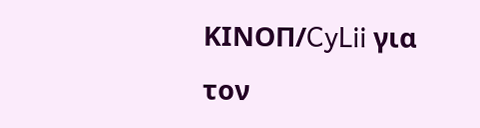ΚΙΝOΠ/CyLii για τον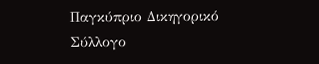Παγκύπριο Δικηγορικό Σύλλογο